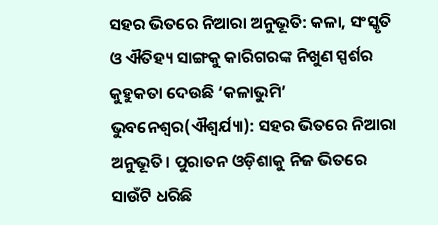ସହର ଭିତରେ ନିଆରା ଅନୁଭୂତି: କଳା, ସଂସ୍କୃତି ଓ ଐତିହ୍ୟ ସାଙ୍ଗକୁ କାରିଗରଙ୍କ ନିଖୁଣ ସ୍ପର୍ଶର କୁହୁକତା ଦେଉଛି ‘କଳାଭୁମି’
ଭୁବନେଶ୍ୱର(ଐଶ୍ୱର୍ଯ୍ୟା): ସହର ଭିତରେ ନିଆରା ଅନୁଭୂତି। ପୁରାତନ ଓଡ଼ିଶାକୁ ନିଜ ଭିତରେ ସାଉଁଟି ଧରିଛି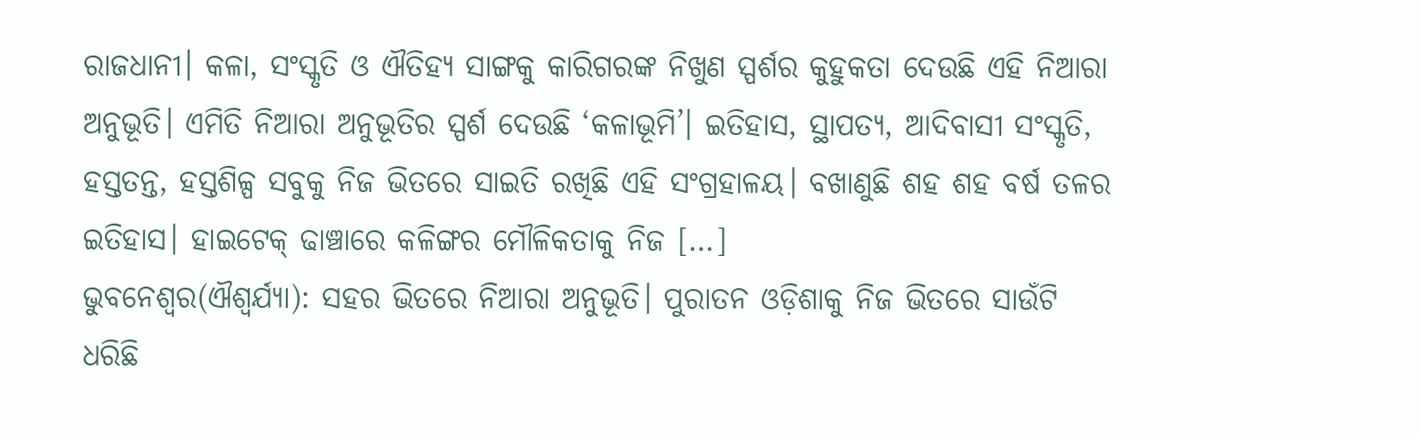ରାଜଧାନୀ। କଳା, ସଂସ୍କୃତି ଓ ଐତିହ୍ୟ ସାଙ୍ଗକୁ କାରିଗରଙ୍କ ନିଖୁଣ ସ୍ପର୍ଶର କୁହୁକତା ଦେଉଛି ଏହି ନିଆରା ଅନୁଭୂତି। ଏମିତି ନିଆରା ଅନୁଭୂତିର ସ୍ପର୍ଶ ଦେଉଛି ‘କଳାଭୂମି’। ଇତିହାସ, ସ୍ଥାପତ୍ୟ, ଆଦିବାସୀ ସଂସ୍କୃତି, ହସ୍ତତନ୍ତ, ହସ୍ତଶିଳ୍ପ ସବୁକୁ ନିଜ ଭିତରେ ସାଇତି ରଖିଛି ଏହି ସଂଗ୍ରହାଳୟ। ବଖାଣୁଛି ଶହ ଶହ ବର୍ଷ ତଳର ଇତିହାସ। ହାଇଟେକ୍ ଢାଞ୍ଚାରେ କଳିଙ୍ଗର ମୌଳିକତାକୁ ନିଜ […]
ଭୁବନେଶ୍ୱର(ଐଶ୍ୱର୍ଯ୍ୟା): ସହର ଭିତରେ ନିଆରା ଅନୁଭୂତି। ପୁରାତନ ଓଡ଼ିଶାକୁ ନିଜ ଭିତରେ ସାଉଁଟି ଧରିଛି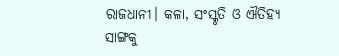ରାଜଧାନୀ। କଳା, ସଂସ୍କୃତି ଓ ଐତିହ୍ୟ ସାଙ୍ଗକୁ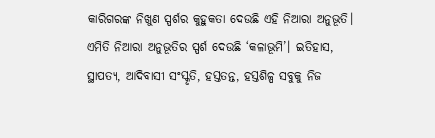କାରିଗରଙ୍କ ନିଖୁଣ ସ୍ପର୍ଶର କୁହୁକତା ଦେଉଛି ଏହି ନିଆରା ଅନୁଭୂତି। ଏମିତି ନିଆରା ଅନୁଭୂତିର ସ୍ପର୍ଶ ଦେଉଛି ‘କଳାଭୂମି’। ଇତିହାସ, ସ୍ଥାପତ୍ୟ, ଆଦିବାସୀ ସଂସ୍କୃତି, ହସ୍ତତନ୍ତ, ହସ୍ତଶିଳ୍ପ ସବୁକୁ ନିଜ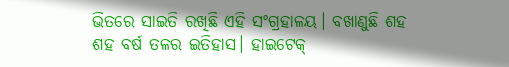ଭିତରେ ସାଇତି ରଖିଛି ଏହି ସଂଗ୍ରହାଳୟ। ବଖାଣୁଛି ଶହ ଶହ ବର୍ଷ ତଳର ଇତିହାସ। ହାଇଟେକ୍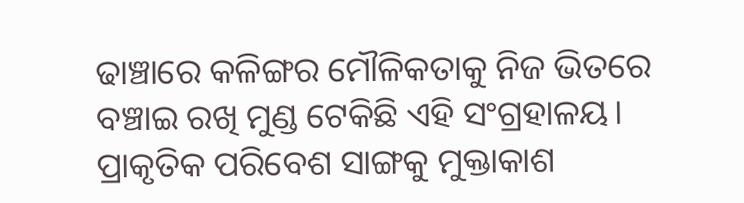ଢାଞ୍ଚାରେ କଳିଙ୍ଗର ମୌଳିକତାକୁ ନିଜ ଭିତରେ ବଞ୍ଚାଇ ରଖି ମୁଣ୍ଡ ଟେକିଛି ଏହି ସଂଗ୍ରହାଳୟ। ପ୍ରାକୃତିକ ପରିବେଶ ସାଙ୍ଗକୁ ମୁକ୍ତାକାଶ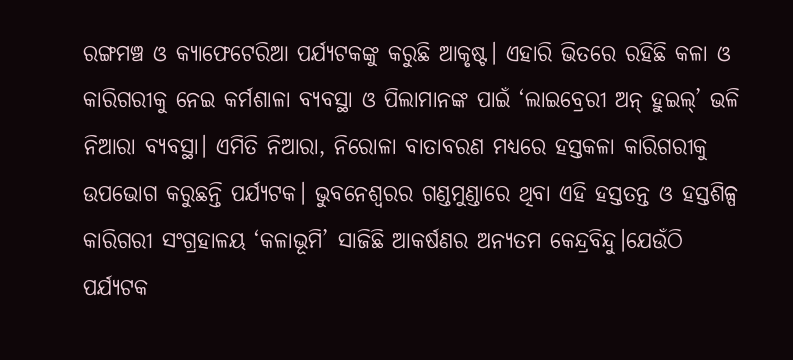ରଙ୍ଗମଞ୍ଚ ଓ କ୍ୟାଫେଟେରିଆ ପର୍ଯ୍ୟଟକଙ୍କୁ କରୁଛି ଆକୃଷ୍ଟ। ଏହାରି ଭିତରେ ରହିଛି କଳା ଓ କାରିଗରୀକୁ ନେଇ କର୍ମଶାଳା ବ୍ୟବସ୍ଥା ଓ ପିଲାମାନଙ୍କ ପାଇଁ ‘ଲାଇବ୍ରେରୀ ଅନ୍ ହୁଇଲ୍’ ଭଳି ନିଆରା ବ୍ୟବସ୍ଥା। ଏମିତି ନିଆରା, ନିରୋଳା ବାତାବରଣ ମଧ୍ୟରେ ହସ୍ତକଳା କାରିଗରୀକୁ ଉପଭୋଗ କରୁଛନ୍ତି ପର୍ଯ୍ୟଟକ। ଭୁବନେଶ୍ୱରର ଗଣ୍ଡମୁଣ୍ଡାରେ ଥିବା ଏହି ହସ୍ତତନ୍ତ ଓ ହସ୍ତଶିଳ୍ପ କାରିଗରୀ ସଂଗ୍ରହାଳୟ ‘କଳାଭୂମି’ ସାଜିଛି ଆକର୍ଷଣର ଅନ୍ୟତମ କେନ୍ଦ୍ରବିନ୍ଦୁ।ଯେଉଁଠି ପର୍ଯ୍ୟଟକ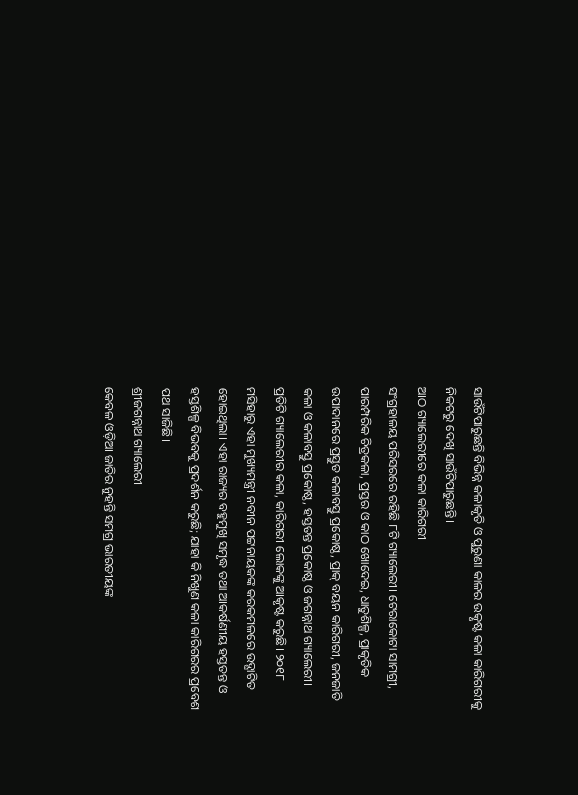ସାଉଁଟିପାରୁଛନ୍ତି ବିଭିନ୍ନ କଳାକୃତି ଓ ପୁରୁଣା କାଳର ଉତ୍କୃଷ୍ଟ କଳା କାରିଗରୀକୁ ନିକଟରୁ ଦେଖି ସାଉଁଟିପାରୁଛନ୍ତି।
ଆଠ ଗ୍ୟାଲେରୀରେ କଳା କାରିଗରୀ
ସଂଗ୍ରହାଳୟ ପରିସରରେ ରହିଛି ୮ଟି ଗ୍ୟାଲେରୀ। ଟେରାକୋଟା ସାମଗ୍ରୀ, ପାରମ୍ପରିକ ଚିତ୍ରକଳା, ପ୍ରସ୍ତର ଓ କାଠ ଖୋଦେଇ, ଧାତୁଶିଳ୍ପ, ପ୍ରାକୃତିକ ଉପାଦାନରେ ପ୍ରସ୍ତୁତ କଳାବସ୍ତୁ ପ୍ରକୋଷ୍ଠ, ପ୍ରାକ୍ ବୟନ କାରିଗରୀ, ଜନଜାତି କଳା ଓ କଳାବସ୍ତୁ ପ୍ରକୋଷ୍ଠ, ହସ୍ତତନ୍ତ ପ୍ରକୋଷ୍ଠ ଓ ଜଗନ୍ନାଥ ଗ୍ୟାଲେରୀ। ପ୍ରତିଟି ଗ୍ୟାଲେରୀର କଳା, କାରିଗରୀ ଲୋକଙ୍କୁ ଆକୃଷ୍ଟ କରୁଛି। ୨୦୧୮ ମସିହାରୁ ଏହା ମୁଖ୍ୟମନ୍ତ୍ରୀ ନବୀନ ପଟ୍ଟନାୟକଙ୍କ କରକମଳରେ ଉଦ୍ଘାଟିତ ହୋଇଥିଲା। ଏହା ରାଜ୍ୟର ବହୁମୁଖି ସମୃଦ୍ଧ ତଥା ଆକର୍ଷଣୀୟ ହସ୍ତତନ୍ତ ଓ ହସ୍ତଶିଳ୍ପ ବିଭବକୁ ପ୍ରଦର୍ଶନ କରୁଛି; ଯାହା କି ନିଖୁଣ କଳା କାରିଗରର ପ୍ରବେଶ ପଥ ସାଜିଛି।
ଶ୍ରୀଜଗନ୍ନାଥ ଗ୍ୟାଲେରୀ
କେବଳ ଓଡ଼ିଆ ଜାତିର ନୁହନ୍ତି ସମଗ୍ର ଭାରତୀୟଙ୍କ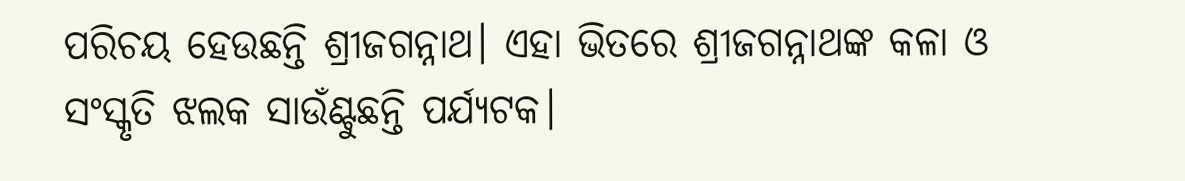ପରିଚୟ ହେଉଛନ୍ତି ଶ୍ରୀଜଗନ୍ନାଥ। ଏହା ଭିତରେ ଶ୍ରୀଜଗନ୍ନାଥଙ୍କ କଳା ଓ ସଂସ୍କୃତି ଝଲକ ସାଉଁଣ୍ଟୁଛନ୍ତି ପର୍ଯ୍ୟଟକ।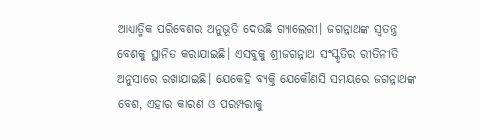ଆଧ୍ୟାତ୍ମିକ ପରିବେଶର ଅନୁଭୂତି ଦେଉଛି ଗ୍ୟାଲେରୀ। ଜଗନ୍ନାଥଙ୍କ ସ୍ୱତନ୍ତ୍ର ବେଶକୁ ସ୍ଥାନିତ କରାଯାଇଛି। ଏସବୁକୁ ଶ୍ରୀଜଗନ୍ନାଥ ସଂସ୍କୃତିର ରୀତିନୀତି ଅନୁସାରେ ରଖାଯାଇଛି। ଯେକେହି ବ୍ୟକ୍ତି ଯେକୌଣସି ସମୟରେ ଜଗନ୍ନାଥଙ୍କ ବେଶ, ଏହାର କାରଣ ଓ ପରମ୍ପରାକୁ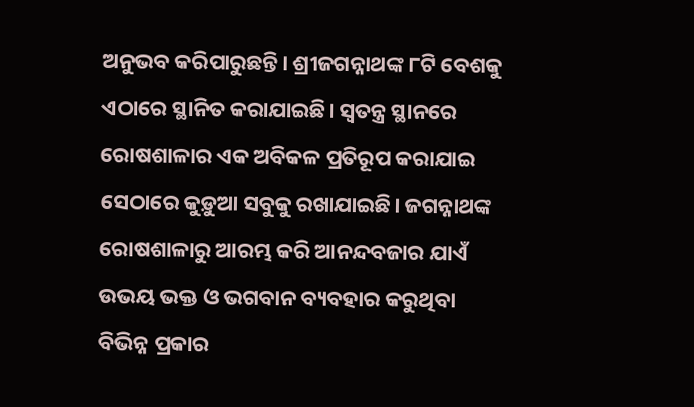ଅନୁଭବ କରିପାରୁଛନ୍ତି। ଶ୍ରୀଜଗନ୍ନାଥଙ୍କ ୮ଟି ବେଶକୁ ଏଠାରେ ସ୍ଥାନିତ କରାଯାଇଛି। ସ୍ୱତନ୍ତ୍ର ସ୍ଥାନରେ ରୋଷଶାଳାର ଏକ ଅବିକଳ ପ୍ରତିରୂପ କରାଯାଇ ସେଠାରେ କୁଡ଼ୁଆ ସବୁକୁ ରଖାଯାଇଛି। ଜଗନ୍ନାଥଙ୍କ ରୋଷଶାଳାରୁ ଆରମ୍ଭ କରି ଆନନ୍ଦବଜାର ଯାଏଁ ଉଭୟ ଭକ୍ତ ଓ ଭଗବାନ ବ୍ୟବହାର କରୁଥିବା ବିଭିନ୍ନ ପ୍ରକାର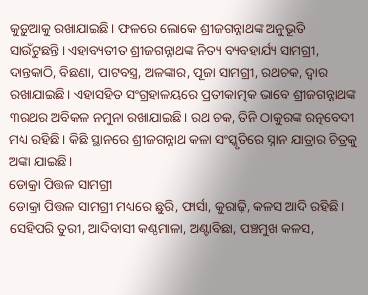କୁଡ଼ୁଆକୁ ରଖାଯାଇଛି। ଫଳରେ ଲୋକେ ଶ୍ରୀଜଗନ୍ନାଥଙ୍କ ଅନୁଭୂତି ସାଉଁଟୁଛନ୍ତି। ଏହାବ୍ୟତୀତ ଶ୍ରୀଜଗନ୍ନାଥଙ୍କ ନିତ୍ୟ ବ୍ୟବହାର୍ଯ୍ୟ ସାମଗ୍ରୀ, ଦାନ୍ତକାଠି, ବିଛଣା, ପାଟବସ୍ତ୍ର, ଅଳଙ୍କାର, ପୂଜା ସାମଗ୍ରୀ, ରଥଚକ, ଦ୍ୱାର ରଖାଯାଇଛି। ଏହାସହିତ ସଂଗ୍ରହାଳୟରେ ପ୍ରତୀକାତ୍ମକ ଭାବେ ଶ୍ରୀଜଗନ୍ନାଥଙ୍କ ୩ରଥର ଅବିକଳ ନମୁନା ରଖାଯାଇଛି। ରଥ ଚକ, ତିନି ଠାକୁରଙ୍କ ରତ୍ନବେଦୀ ମଧ୍ୟ ରହିଛି। କିଛି ସ୍ଥାନରେ ଶ୍ରୀଜଗନ୍ନାଥ କଳା ସଂସ୍କୃତିରେ ସ୍ନାନ ଯାତ୍ରାର ଚିତ୍ରକୁ ଅଙ୍କା ଯାଇଛି।
ଡୋକ୍ରା ପିତ୍ତଳ ସାମଗ୍ରୀ
ଡୋକ୍ରା ପିତ୍ତଳ ସାମଗ୍ରୀ ମଧ୍ୟରେ ଛୁରି, ଫାର୍ସା, କୁରାଢ଼ି, କଳସ ଆଦି ରହିଛି। ସେହିପରି ତୁରୀ, ଆଦିବାସୀ କଣ୍ଠମାଳା, ଅଣ୍ଟାବିଛା, ପଞ୍ଚମୁଖ କଳସ,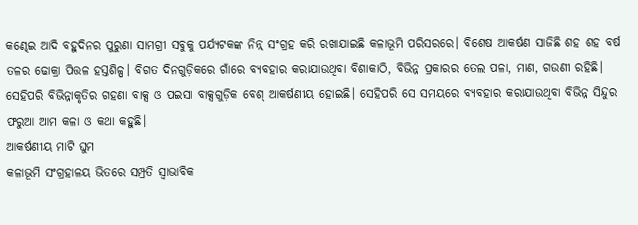କଣ୍ଢେଇ ଆଦି ବହୁଦିନର ପୁରୁଣା ସାମଗ୍ରୀ ସବୁକୁ ପର୍ଯ୍ୟଟକଙ୍କ ନିନ୍ନ୍ ସଂଗ୍ରହ କରି ରଖାଯାଇଛି କଳାଭୂମି ପରିସରରେ। ବିଶେଷ ଆକର୍ଷଣ ସାଜିଛି ଶହ ଶହ ବର୍ଷ ତଳର ଢୋକ୍ରା ପିତ୍ତଳ ହସ୍ତଶିଳ୍ପ। ବିଗତ ଦିନଗୁଡ଼ିକରେ ଗାଁରେ ବ୍ୟବହାର କରାଯାଉଥିବା ବିଶାକାଠି, ବିଭିନ୍ନ ପ୍ରକାରର ତେଲ ପଳା, ମାଣ, ଗଉଣୀ ରହିଛି। ସେହିପରି ବିଭିନ୍ନାକୃତିର ଗହଣା ବାକ୍ସ ଓ ପଇସା ବାକ୍ସଗୁଡ଼ିକ ବେଶ୍ ଆକର୍ଷଣୀୟ ହୋଇଛି। ସେହିପରି ସେ ସମୟରେ ବ୍ୟବହାର କରାଯାଉଥିବା ବିଭିନ୍ନ ସିନ୍ଦୁର ଫରୁଆ ଆମ କଳା ଓ କଥା କହୁଛି।
ଆକର୍ଷଣୀୟ ମାଟି ଘୁମ
କଳାଭୂମି ସଂଗ୍ରହାଳୟ ଭିତରେ ସମ୍ପ୍ରତି ସ୍ୱାଭାବିକ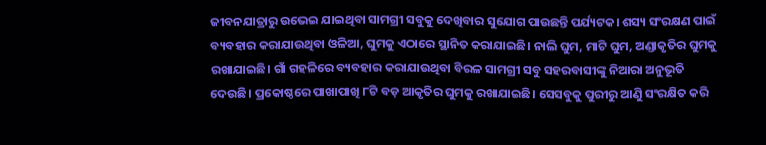ଜୀବନଯାତ୍ରାରୁ ଉଭେଇ ଯାଇଥିବା ସାମଗ୍ରୀ ସବୁକୁ ଦେଖିବାର ସୁଯୋଗ ପାଉଛନ୍ତି ପର୍ଯ୍ୟଟକ। ଶସ୍ୟ ସଂରକ୍ଷଣ ପାଇଁ ବ୍ୟବହାର କରାଯାଉଥିବା ଓଳିଆ, ଘୁମକୁ ଏଠାରେ ସ୍ଥାନିତ କରାଯାଇଛି। ନାଲି ଘୁମ, ମାଟି ଘୁମ, ଅଣ୍ଡାକୃତିର ଘୁମକୁ ରଖାଯାଇଛି। ଗାଁ ଗହଳିରେ ବ୍ୟବହାର କରାଯାଉଥିବା ବିରଳ ସାମଗ୍ରୀ ସବୁ ସହରବାସୀଙ୍କୁ ନିଆରା ଅନୁଭୂତି ଦେଉଛି। ପ୍ରକୋଷ୍ଠରେ ପାଖାପାଖି ୮ଟି ବଡ଼ ଆକୃତିର ଘୁମକୁ ରଖାଯାଇଛି। ସେସବୁକୁ ପୁରୀରୁ ଆଣିୁ ସଂରକ୍ଷିତ କରି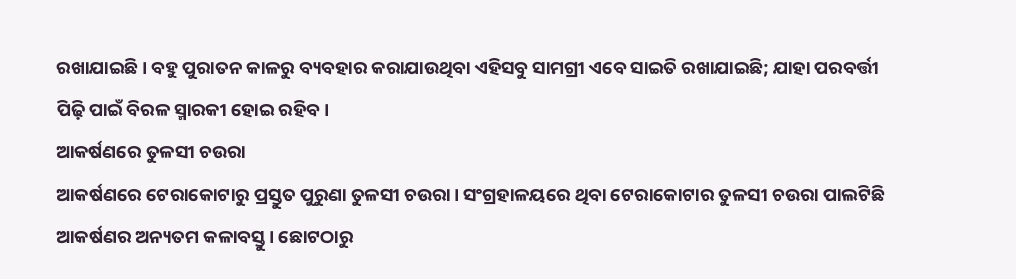ରଖାଯାଇଛି। ବହୁ ପୁରାତନ କାଳରୁ ବ୍ୟବହାର କରାଯାଉଥିବା ଏହିସବୁ ସାମଗ୍ରୀ ଏବେ ସାଇତି ରଖାଯାଇଛି; ଯାହା ପରବର୍ତ୍ତୀ ପିଢ଼ି ପାଇଁ ବିରଳ ସ୍ମାରକୀ ହୋଇ ରହିବ।
ଆକର୍ଷଣରେ ତୁଳସୀ ଚଉରା
ଆକର୍ଷଣରେ ଟେରାକୋଟାରୁ ପ୍ରସ୍ତୁତ ପୁରୁଣା ତୁଳସୀ ଚଉରା। ସଂଗ୍ରହାଳୟରେ ଥିବା ଟେରାକୋଟାର ତୁଳସୀ ଚଉରା ପାଲଟିଛି ଆକର୍ଷଣର ଅନ୍ୟତମ କଳାବସ୍ତୁ। ଛୋଟଠାରୁ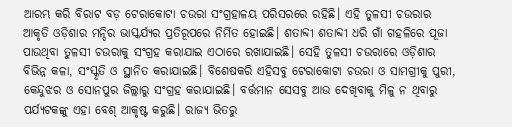ଆରମ୍ଭ କରି ବିରାଟ ବଡ଼ ଟେରାକୋଟା ଚଉରା ସଂଗ୍ରହାଳୟ ପରିସରରେ ରହିଛି। ଏହି ତୁଳସୀ ଚଉରାର ଆକୃତି ଓଡ଼ିଶାର ମନ୍ଦିର ଭାସ୍କର୍ଯ୍ୟର ପ୍ରତିରୂପରେ ନିର୍ମିତ ହୋଇଛି। ଶତାବ୍ଦୀ ଶତାବ୍ଦୀ ଧରି ଗାଁ ଗହଳିରେ ପୂଜା ପାଉଥିବା ତୁଳସୀ ଚଉରାକୁ ସଂଗ୍ରହ କରାଯାଇ ଏଠାରେ ରଖାଯାଇଛି। ସେହି ତୁଳସୀ ଚଉରାରେ ଓଡ଼ିଶାର ବିଭିନ୍ନ କଳା, ସଂସ୍କୃତି ଓ ସ୍ଥାନିତ କରାଯାଇଛି। ବିଶେଷକରି ଏହିସବୁ ଟେରାକୋଟା ଚଉରା ଓ ସାମଗ୍ରୀକୁ ପୁରୀ, କେନ୍ଦୁଝର ଓ ସୋନପୁର ଜିଲ୍ଲାରୁ ସଂଗ୍ରହ କରାଯାଇଛି। ବର୍ତ୍ତମାନ ସେସବୁ ଆଉ ଦେଖିବାକୁ ମିଳୁ ନ ଥିବାରୁ ପର୍ଯ୍ୟଟକଙ୍କୁ ଏହା ବେଶ୍ ଆକୃଷ୍ଟ କରୁଛି। ରାଜ୍ୟ ଭିତରୁ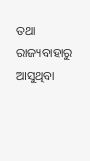ତଥା ରାଜ୍ୟବାହାରୁ ଆସୁଥିବା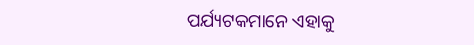ପର୍ଯ୍ୟଟକମାନେ ଏହାକୁ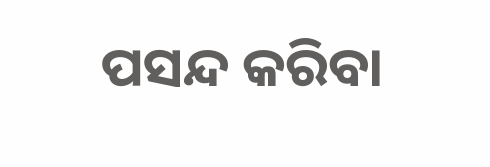ପସନ୍ଦ କରିବା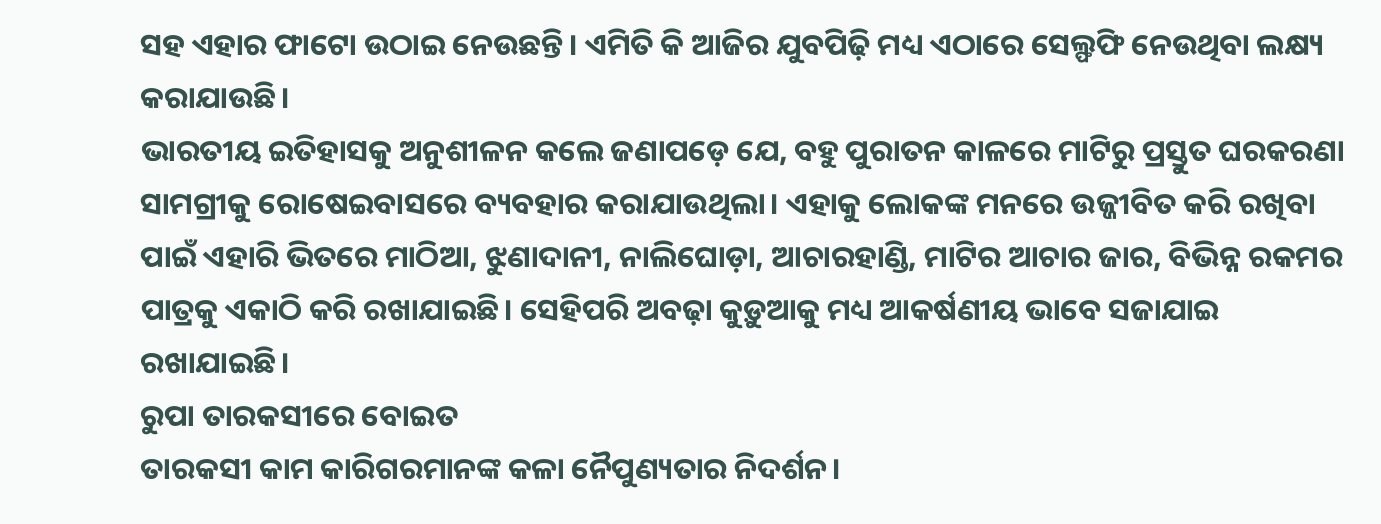ସହ ଏହାର ଫାଟୋ ଉଠାଇ ନେଉଛନ୍ତି। ଏମିତି କି ଆଜିର ଯୁବପିଢ଼ି ମଧ୍ୟ ଏଠାରେ ସେଲ୍ଫଫି ନେଉଥିବା ଲକ୍ଷ୍ୟ କରାଯାଉଛି।
ଭାରତୀୟ ଇତିହାସକୁ ଅନୁଶୀଳନ କଲେ ଜଣାପଡ଼େ ଯେ, ବହୁ ପୁରାତନ କାଳରେ ମାଟିରୁ ପ୍ରସ୍ତୁତ ଘରକରଣା ସାମଗ୍ରୀକୁ ରୋଷେଇବାସରେ ବ୍ୟବହାର କରାଯାଉଥିଲା। ଏହାକୁ ଲୋକଙ୍କ ମନରେ ଉଜ୍ଜୀବିତ କରି ରଖିବା ପାଇଁ ଏହାରି ଭିତରେ ମାଠିଆ, ଝୁଣାଦାନୀ, ନାଲିଘୋଡ଼ା, ଆଚାରହାଣ୍ଡି, ମାଟିର ଆଚାର ଜାର, ବିଭିନ୍ନ ରକମର ପାତ୍ରକୁ ଏକାଠି କରି ରଖାଯାଇଛି। ସେହିପରି ଅବଢ଼ା କୁଡ଼ୁଆକୁ ମଧ୍ୟ ଆକର୍ଷଣୀୟ ଭାବେ ସଜାଯାଇ ରଖାଯାଇଛି।
ରୁପା ତାରକସୀରେ ବୋଇତ
ତାରକସୀ କାମ କାରିଗରମାନଙ୍କ କଳା ନୈପୁଣ୍ୟତାର ନିଦର୍ଶନ।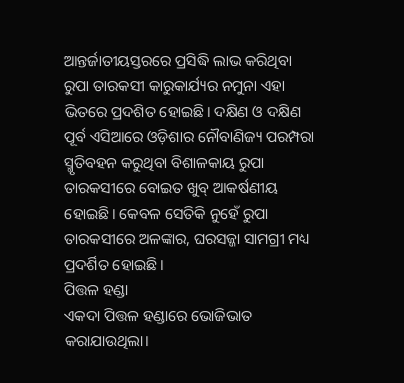ଆନ୍ତର୍ଜାତୀୟସ୍ତରରେ ପ୍ରସିଦ୍ଧି ଲାଭ କରିଥିବା ରୁପା ତାରକସୀ କାରୁକାର୍ଯ୍ୟର ନମୁନା ଏହା ଭିତରେ ପ୍ରଦଶିତ ହୋଇଛି। ଦକ୍ଷିଣ ଓ ଦକ୍ଷିଣ ପୂର୍ବ ଏସିଆରେ ଓଡ଼ିଶାର ନୌବାଣିଜ୍ୟ ପରମ୍ପରା ସ୍ମୃତିବହନ କରୁଥିବା ବିଶାଳକାୟ ରୁପା ତାରକସୀରେ ବୋଇତ ଖୁବ୍ ଆକର୍ଷଣୀୟ ହୋଇଛି। କେବଳ ସେତିକି ନୁହେଁ ରୁପା ତାରକସୀରେ ଅଳଙ୍କାର, ଘରସଜ୍ଜା ସାମଗ୍ରୀ ମଧ୍ୟ ପ୍ରଦର୍ଶିତ ହୋଇଛି।
ପିତ୍ତଳ ହଣ୍ଡା
ଏକଦା ପିତ୍ତଳ ହଣ୍ଡାରେ ଭୋଜିଭାତ କରାଯାଉଥିଲା।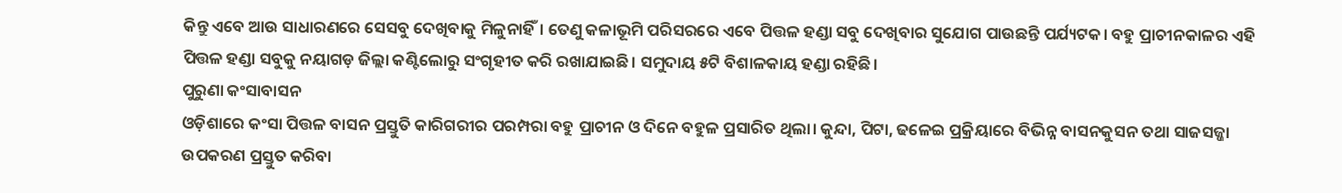କିନ୍ତୁ ଏବେ ଆଉ ସାଧାରଣରେ ସେସବୁ ଦେଖିବାକୁ ମିଳୁନାହିଁ। ତେଣୁ କଳାଭୂମି ପରିସରରେ ଏବେ ପିତ୍ତଳ ହଣ୍ଡା ସବୁ ଦେଖିବାର ସୁଯୋଗ ପାଉଛନ୍ତି ପର୍ଯ୍ୟଟକ। ବହୁ ପ୍ରାଚୀନକାଳର ଏହି ପିତ୍ତଳ ହଣ୍ଡା ସବୁକୁ ନୟାଗଡ଼ ଜିଲ୍ଲା କଣ୍ଟିଲୋରୁ ସଂଗୃହୀତ କରି ରଖାଯାଇଛି। ସମୁଦାୟ ୫ଟି ବିଶାଳକାୟ ହଣ୍ଡା ରହିଛି।
ପୁରୁଣା କଂସାବାସନ
ଓଡ଼ିଶାରେ କଂସା ପିତ୍ତଳ ବାସନ ପ୍ରସ୍ତୁତି କାରିଗରୀର ପରମ୍ପରା ବହୁ ପ୍ରାଚୀନ ଓ ଦିନେ ବହୁଳ ପ୍ରସାରିତ ଥିଲା। କୁନ୍ଦା, ପିଟା, ଢଳେଇ ପ୍ରକ୍ରିୟାରେ ବିଭିନ୍ନ ବାସନକୁସନ ତଥା ସାଜସଜ୍ଜା ଉପକରଣ ପ୍ରସ୍ତୁତ କରିବା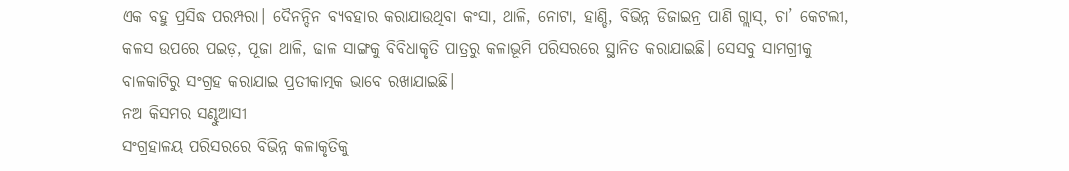ଏକ ବହୁ ପ୍ରସିଦ୍ଧ ପରମ୍ପରା। ଦୈନନ୍ଦିନ ବ୍ୟବହାର କରାଯାଉଥିବା କଂସା, ଥାଳି, ନୋଟା, ହାଣ୍ଡି, ବିଭିନ୍ନ ଡିଜାଇନ୍ର ପାଣି ଗ୍ଲାସ୍, ଚା’ କେଟଲୀ, କଳସ ଉପରେ ପଇଡ଼, ପୂଜା ଥାଳି, ଢାଳ ସାଙ୍ଗକୁ ବିବିଧାକୃତି ପାତ୍ରରୁ କଳାଭୂମି ପରିସରରେ ସ୍ଥାନିତ କରାଯାଇଛି। ସେସବୁ ସାମଗ୍ରୀକୁ ବାଳକାଟିରୁ ସଂଗ୍ରହ କରାଯାଇ ପ୍ରତୀକାତ୍ମକ ଭାବେ ରଖାଯାଇଛି।
ନଅ କିସମର ସଣ୍ଢୁଆସୀ
ସଂଗ୍ରହାଳୟ ପରିସରରେ ବିଭିନ୍ନ କଳାକୃତିକୁ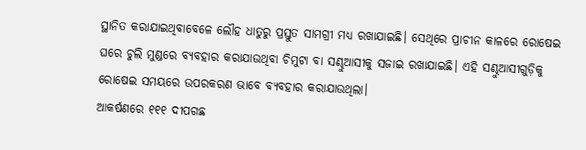ସ୍ଥାନିତ କରାଯାଇଥିବାବେଳେ ଲୌହ ଧାତୁରୁ ପ୍ରସ୍ତୁତ ସାମଗ୍ରୀ ମଧ୍ୟ ରଖାଯାଇଛି। ସେଥିରେ ପ୍ରାଚୀନ କାଳରେ ରୋଷେଇ ଘରେ ଚୁଲି ମୁଣ୍ଡରେ ବ୍ୟବହାର କରାଯାଉଥିବା ଚିମୁଟା ବା ସଣ୍ଢୁଆସୀକୁ ସଜାଇ ରଖାଯାଇଛି। ଏହି ସଣ୍ଢୁଆସୀଗୁଡ଼ିକୁ ରୋଷେଇ ସମୟରେ ଉପରକରଣ ଭାବେ ବ୍ୟବହାର କରାଯାଉଥିଲା।
ଆକର୍ଷଣରେ ୧୧୧ ଦୀପଗଛ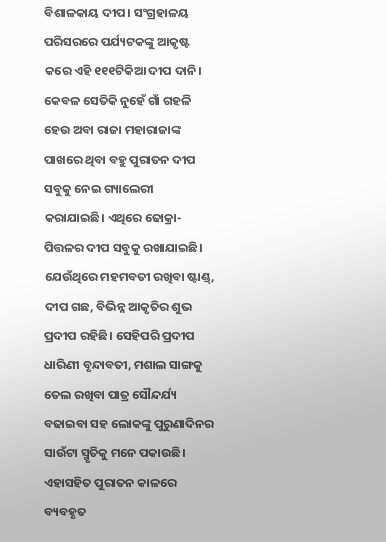ବିଶାଳକାୟ ଦୀପ। ସଂଗ୍ରହାଳୟ ପରିସରରେ ପର୍ଯ୍ୟଟକଙ୍କୁ ଆକୃଷ୍ଟ କରେ ଏହି ୧୧୧ଟିକିଆ ଦୀପ ଦାନି। କେବଳ ସେତିକି ନୁହେଁ ଗାଁ ଗହଳି ହେଉ ଅବା ରାଜା ମହାରାଜାଙ୍କ ପାଖରେ ଥିବା ବହୁ ପୁରାତନ ଦୀପ ସବୁକୁ ନେଇ ଗ୍ୟାଲେରୀ କରାଯାଇଛି। ଏଥିରେ ଢୋକ୍ରା-ପିତ୍ତଳର ଦୀପ ସବୁକୁ ରଖାଯାଇଛି। ଯେଉଁଥିରେ ମହମବତୀ ରଖିବା ଷ୍ଟାଣ୍ଡ୍, ଦୀପ ଗଛ, ବିଭିନ୍ନ ଆକୃତିର ଶୁଭ ପ୍ରଦୀପ ରହିଛି। ସେହିପରି ପ୍ରଦୀପ ଧାରିଣୀ ବୃନ୍ଦାବତୀ, ମଶାଲ ସାଙ୍ଗକୁ ତେଲ ରଖିବା ପାତ୍ର ସୌନ୍ଦର୍ଯ୍ୟ ବଢାଇବା ସହ ଲୋକଙ୍କୁ ପୁରୁଣାଦିନର ସାଉଁଟା ସ୍ମୃତିକୁ ମନେ ପକାଉଛି। ଏହାସହିତ ପୁରାତନ କାଳରେ ବ୍ୟବହୃତ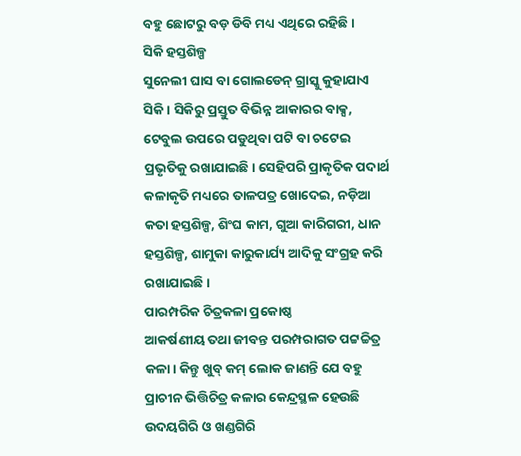ବହୁ ଛୋଟରୁ ବଡ଼ ଡିବି ମଧ୍ୟ ଏଥିରେ ରହିଛି।
ସିକି ହସ୍ତଶିଳ୍ପ
ସୁନେଲୀ ଘାସ ବା ଗୋଲଡେନ୍ ଗ୍ରାସ୍କୁ କୁହାଯାଏ ସିକି। ସିକିରୁ ପ୍ରସ୍ତୁତ ବିଭିନ୍ନ ଆକାରର ବାକ୍ସ, ଟେବୁଲ ଉପରେ ପଡୁଥିବା ପଟି ବା ଚଟେଇ ପ୍ରଭୃତିକୁ ରଖାଯାଇଛି। ସେହିପରି ପ୍ରାକୃତିକ ପଦାର୍ଥ କଳାକୃତି ମଧ୍ୟରେ ତାଳପତ୍ର ଖୋଦେଇ, ନଡ଼ିଆ କତା ହସ୍ତଶିଳ୍ପ, ଶିଂଘ କାମ, ଗୁଆ କାରିଗରୀ, ଧାନ ହସ୍ତଶିଳ୍ପ, ଶାମୁକା କାରୁକାର୍ଯ୍ୟ ଆଦିକୁ ସଂଗ୍ରହ କରି ରଖାଯାଇଛି।
ପାରମ୍ପରିକ ଚିତ୍ରକଳା ପ୍ରକୋଷ୍ଠ
ଆକର୍ଷଣୀୟ ତଥା ଜୀବନ୍ତ ପରମ୍ପରାଗତ ପଟ୍ଟଚ୍ଚିତ୍ର କଳା। କିନ୍ତୁ ଖୁବ୍ କମ୍ ଲୋକ ଜାଣନ୍ତି ଯେ ବହୁ ପ୍ରାଚୀନ ଭିତ୍ତିଚିତ୍ର କଳାର କେନ୍ଦ୍ରସ୍ଥଳ ହେଉଛି ଉଦୟଗିରି ଓ ଖଣ୍ଡଗିରି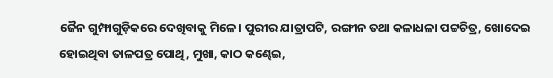ଜୈନ ଗୁମ୍ଫାଗୁଡ଼ିକରେ ଦେଖିବାକୁ ମିଳେ। ପୁରୀର ଯାତ୍ରାପଟି, ରଙ୍ଗୀନ ତଥା କଳାଧଳା ପଟ୍ଟଚିତ୍ର, ଖୋଦେଇ ହୋଇଥିବା ତାଳପତ୍ର ପୋଥି, ମୁଖା, କାଠ କଣ୍ଢେଇ,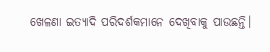ଖେଳଣା ଇତ୍ୟାଦି ପରିଦର୍ଶକମାନେ ଦେଖିବାକୁ ପାଉଛନ୍ତି।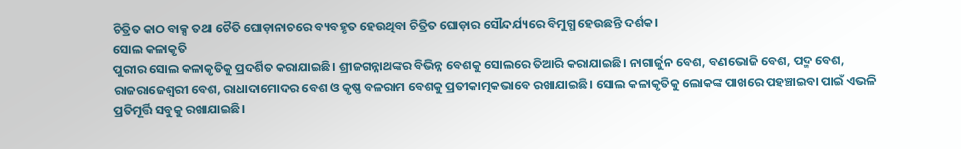ଚିତ୍ରିତ କାଠ ବାକ୍ସ ତଥା ଚୈତି ଘୋଡ଼ାନାଚରେ ବ୍ୟବହୃତ ହେଉଥିବା ଚିତ୍ରିତ ଘୋଡ଼ାର ସୌନ୍ଦର୍ଯ୍ୟରେ ବିମୁଗ୍ଧ ହେଉଛନ୍ତି ଦର୍ଶକ।
ସୋଲ କଳାକୃତି
ପୁରୀର ସୋଲ କଳାକୃତିକୁ ପ୍ରଦର୍ଶିତ କରାଯାଇଛି। ଶ୍ରୀଜଗନ୍ନାଥଙ୍କର ବିଭିନ୍ନ ବେଶକୁ ସୋଲରେ ତିଆରି କରାଯାଇଛି। ନାଗାର୍ଜୁନ ବେଶ, ବଣଭୋଜି ବେଶ, ପଦ୍ମ ବେଶ, ରାଜରାଜେଶ୍ୱରୀ ବେଶ, ରାଧାଦାମୋଦର ବେଶ ଓ କୃଷ୍ଣ ବଳରାମ ବେଶକୁ ପ୍ରତୀକାତ୍ମକଭାବେ ରଖାଯାଇଛି। ସୋଲ କଳାକୃତିକୁ ଲୋକଙ୍କ ପାଖରେ ପହଞ୍ଚାଇବା ପାଇଁ ଏଭଳି ପ୍ରତିମୂର୍ତ୍ତି ସବୁକୁ ରଖାଯାଇଛି।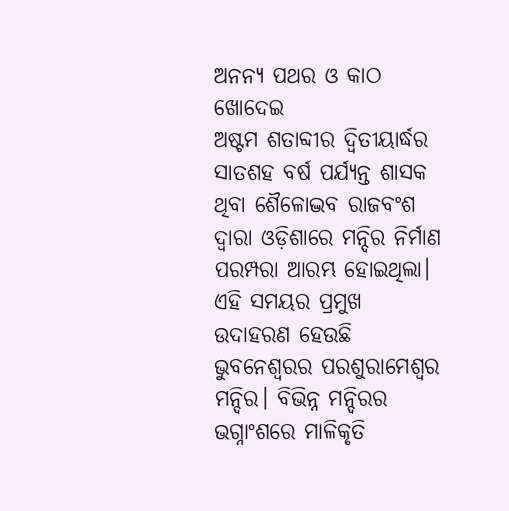ଅନନ୍ୟ ପଥର ଓ କାଠ ଖୋଦେଇ
ଅଷ୍ଟମ ଶତାବ୍ଦୀର ଦ୍ୱିତୀୟାର୍ଦ୍ଧର ସାତଶହ ବର୍ଷ ପର୍ଯ୍ୟନ୍ତ ଶାସକ ଥିବା ଶୈଳୋଦ୍ଭବ ରାଜବଂଶ ଦ୍ୱାରା ଓଡ଼ିଶାରେ ମନ୍ଦିର ନିର୍ମାଣ ପରମ୍ପରା ଆରମ୍ଭ ହୋଇଥିଲା। ଏହି ସମୟର ପ୍ରମୁଖ ଉଦାହରଣ ହେଉଛି ଭୁବନେଶ୍ୱରର ପରଶୁରାମେଶ୍ୱର ମନ୍ଦିର। ବିଭିନ୍ନ ମନ୍ଦିରର ଭଗ୍ନାଂଶରେ ମାଳିକୃତି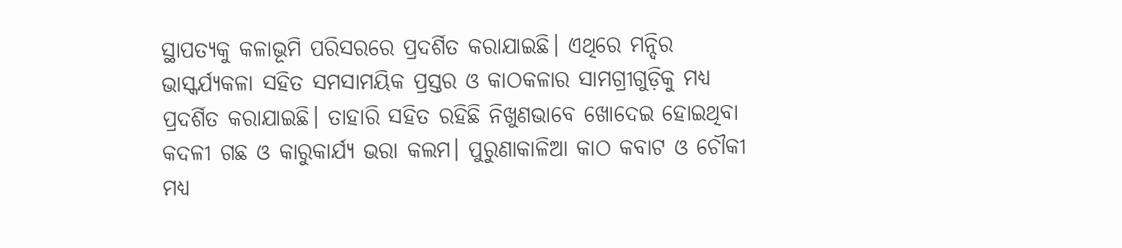ସ୍ଥାପତ୍ୟକୁ କଳାଭୂମି ପରିସରରେ ପ୍ରଦର୍ଶିତ କରାଯାଇଛି। ଏଥିରେ ମନ୍ଦିର ଭାସ୍କର୍ଯ୍ୟକଳା ସହିତ ସମସାମୟିକ ପ୍ରସ୍ତର ଓ କାଠକଳାର ସାମଗ୍ରୀଗୁଡ଼ିକୁ ମଧ୍ୟ ପ୍ରଦର୍ଶିତ କରାଯାଇଛି। ତାହାରି ସହିତ ରହିଛି ନିଖୁଣଭାବେ ଖୋଦେଇ ହୋଇଥିବା କଦଳୀ ଗଛ ଓ କାରୁକାର୍ଯ୍ୟ ଭରା କଲମ। ପୁରୁଣାକାଳିଆ କାଠ କବାଟ ଓ ଚୌକୀ ମଧ୍ୟ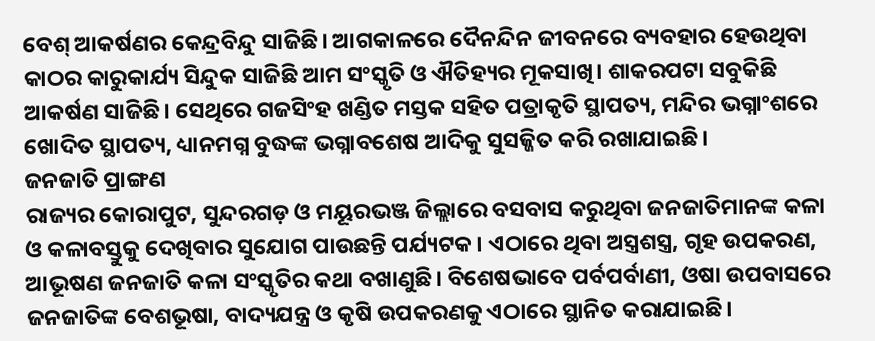ବେଶ୍ ଆକର୍ଷଣର କେନ୍ଦ୍ରବିନ୍ଦୁ ସାଜିଛି। ଆଗକାଳରେ ଦୈନନ୍ଦିନ ଜୀବନରେ ବ୍ୟବହାର ହେଉଥିବା କାଠର କାରୁକାର୍ଯ୍ୟ ସିନ୍ଦୁକ ସାଜିଛି ଆମ ସଂସ୍କୃତି ଓ ଐତିହ୍ୟର ମୂକସାଖି। ଶାକରପଟା ସବୁକିଛି ଆକର୍ଷଣ ସାଜିଛି। ସେଥିରେ ଗଜସିଂହ ଖଣ୍ଡିତ ମସ୍ତକ ସହିତ ପତ୍ରାକୃତି ସ୍ଥାପତ୍ୟ, ମନ୍ଦିର ଭଗ୍ନାଂଶରେ ଖୋଦିତ ସ୍ଥାପତ୍ୟ, ଧ୍ୟାନମଗ୍ନ ବୁଦ୍ଧଙ୍କ ଭଗ୍ନାବଶେଷ ଆଦିକୁ ସୁସଜ୍ଜିତ କରି ରଖାଯାଇଛି।
ଜନଜାତି ପ୍ରାଙ୍ଗଣ
ରାଜ୍ୟର କୋରାପୁଟ, ସୁନ୍ଦରଗଡ଼ ଓ ମୟୂରଭଞ୍ଜ ଜିଲ୍ଲାରେ ବସବାସ କରୁଥିବା ଜନଜାତିମାନଙ୍କ କଳା ଓ କଳାବସ୍ତୁକୁ ଦେଖିବାର ସୁଯୋଗ ପାଉଛନ୍ତି ପର୍ଯ୍ୟଟକ। ଏଠାରେ ଥିବା ଅସ୍ତ୍ରଶସ୍ତ୍ର, ଗୃହ ଉପକରଣ, ଆଭୂଷଣ ଜନଜାତି କଳା ସଂସ୍କୃତିର କଥା ବଖାଣୁଛି। ବିଶେଷଭାବେ ପର୍ବପର୍ବାଣୀ, ଓଷା ଉପବାସରେ ଜନଜାତିଙ୍କ ବେଶଭୂଷା, ବାଦ୍ୟଯନ୍ତ୍ର ଓ କୃଷି ଉପକରଣକୁ ଏଠାରେ ସ୍ଥାନିତ କରାଯାଇଛି।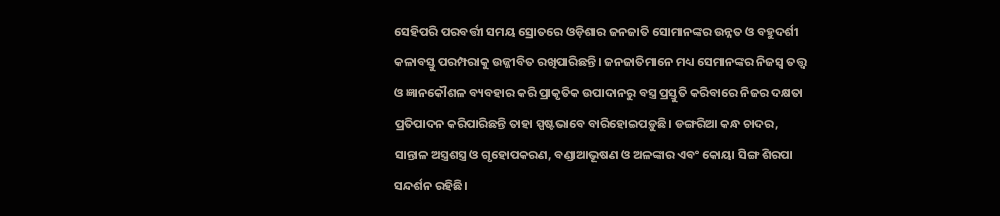ସେହିପରି ପରବର୍ତ୍ତୀ ସମୟ ସ୍ରୋତରେ ଓଡ଼ିଶାର ଜନଜାତି ସୋମାନଙ୍କର ଉନ୍ନତ ଓ ବହୁଦର୍ଶୀ କଳାବସ୍ତୁ ପରମ୍ପରାକୁ ଉଜ୍ଜୀବିତ ରଖିପାରିଛନ୍ତି। ଜନଜାତିମାନେ ମଧ୍ୟ ସେମାନଙ୍କର ନିଜସ୍ୱ ତତ୍ତ୍ୱ ଓ ଜ୍ଞାନକୌଶଳ ବ୍ୟବହାର କରି ପ୍ରାକୃତିକ ଉପାଦାନରୁ ବସ୍ତ୍ର ପ୍ରସ୍ତୁତି କରିବାରେ ନିଜର ଦକ୍ଷତା ପ୍ରତିପାଦନ କରିପାରିଛନ୍ତି ତାହା ସ୍ପଷ୍ଟଭାବେ ବାରିହୋଇପଡ଼ୁଛି। ଡଙ୍ଗରିଆ କନ୍ଧ ଚାଦର, ସାନ୍ତାଳ ଅସ୍ତ୍ରଶସ୍ତ୍ର ଓ ଗୃହୋପକରଣ, ବଣ୍ଡାଆଭୂଷଣ ଓ ଅଳଙ୍କାର ଏବଂ କୋୟା ସିଙ୍ଗ ଶିରପା ସନ୍ଦର୍ଶନ ରହିଛି।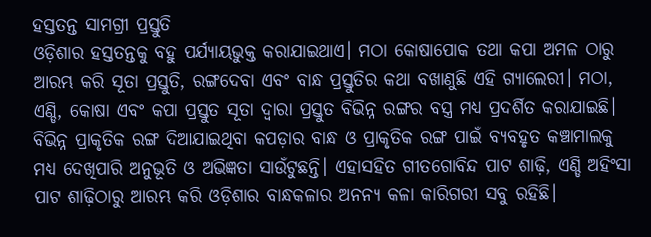ହସ୍ତତନ୍ତ ସାମଗ୍ରୀ ପ୍ରସ୍ତୁତି
ଓଡ଼ିଶାର ହସ୍ତତନ୍ତକୁ ବହୁ ପର୍ଯ୍ୟାୟଭୁକ୍ତ କରାଯାଇଥାଏ। ମଠା କୋଷାପୋକ ତଥା କପା ଅମଳ ଠାରୁ ଆରମ୍ଭ କରି ସୂତା ପ୍ରସ୍ତୁତି, ରଙ୍ଗଦେବା ଏବଂ ବାନ୍ଧ ପ୍ରସ୍ତୁତିର କଥା ବଖାଣୁଛି ଏହି ଗ୍ୟାଲେରୀ। ମଠା, ଏଣ୍ଡି, କୋଷା ଏବଂ କପା ପ୍ରସ୍ତୁତ ସୂତା ଦ୍ୱାରା ପ୍ରସ୍ତୁତ ବିଭିନ୍ନ ରଙ୍ଗର ବସ୍ତ୍ର ମଧ୍ୟ ପ୍ରଦର୍ଶିତ କରାଯାଇଛି। ବିଭିନ୍ନ ପ୍ରାକୃତିକ ରଙ୍ଗ ଦିଆଯାଇଥିବା କପଡ଼ାର ବାନ୍ଧ ଓ ପ୍ରାକୃତିକ ରଙ୍ଗ ପାଇଁ ବ୍ୟବହୃତ କଞ୍ଚାମାଲକୁ ମଧ୍ୟ ଦେଖିପାରି ଅନୁଭୂତି ଓ ଅଭିଜ୍ଞତା ସାଉଁଟୁଛନ୍ତି। ଏହାସହିତ ଗୀତଗୋବିନ୍ଦ ପାଟ ଶାଢ଼ି, ଏଣ୍ଡି ଅହିଂସା ପାଟ ଶାଢ଼ିଠାରୁ ଆରମ୍ଭ କରି ଓଡ଼ିଶାର ବାନ୍ଧକଳାର ଅନନ୍ୟ କଳା କାରିଗରୀ ସବୁ ରହିଛି।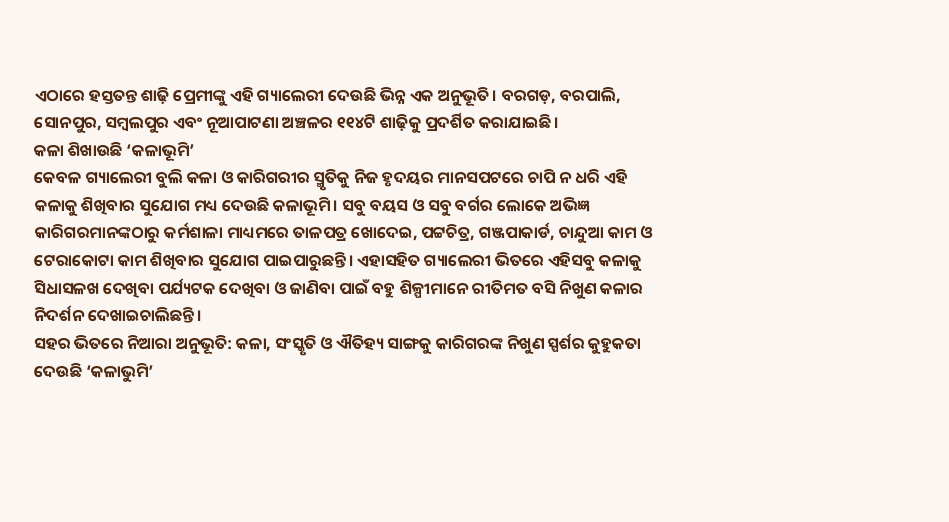ଏଠାରେ ହସ୍ତତନ୍ତ ଶାଢ଼ି ପ୍ରେମୀଙ୍କୁ ଏହି ଗ୍ୟାଲେରୀ ଦେଉଛି ଭିନ୍ନ ଏକ ଅନୁଭୂତି। ବରଗଡ଼, ବରପାଲି, ସୋନପୁର, ସମ୍ବଲପୁର ଏବଂ ନୂଆପାଟଣା ଅଞ୍ଚଳର ୧୧୪ଟି ଶାଢ଼ିକୁ ପ୍ରଦର୍ଶିତ କରାଯାଇଛି।
କଳା ଶିଖାଉଛି ‘କଳାଭୂମି’
କେବଳ ଗ୍ୟାଲେରୀ ବୁଲି କଳା ଓ କାରିଗରୀର ସ୍ମୃତିକୁ ନିଜ ହୃଦୟର ମାନସପଟରେ ଚାପି ନ ଧରି ଏହି କଳାକୁ ଶିଖିବାର ସୁଯୋଗ ମଧ୍ୟ ଦେଉଛି କଳାଭୂମି। ସବୁ ବୟସ ଓ ସବୁ ବର୍ଗର ଲୋକେ ଅଭିଜ୍ଞ କାରିଗରମାନଙ୍କଠାରୁ କର୍ମଶାଳା ମାଧ୍ୟମରେ ତାଳପତ୍ର ଖୋଦେଇ, ପଟ୍ଟଚିତ୍ର, ଗଞ୍ଜପାକାର୍ଡ, ଚାନ୍ଦୁଆ କାମ ଓ ଟେରାକୋଟା କାମ ଶିଖିବାର ସୁଯୋଗ ପାଇପାରୁଛନ୍ତି। ଏହାସହିତ ଗ୍ୟାଲେରୀ ଭିତରେ ଏହିସବୁ କଳାକୁ ସିଧାସଳଖ ଦେଖିବା ପର୍ଯ୍ୟଟକ ଦେଖିବା ଓ ଜାଣିବା ପାଇଁ ବହୁ ଶିଳ୍ପୀମାନେ ରୀତିମତ ବସି ନିଖୁଣ କଳାର ନିଦର୍ଶନ ଦେଖାଇଚାଲିଛନ୍ତି।
ସହର ଭିତରେ ନିଆରା ଅନୁଭୂତି: କଳା, ସଂସ୍କୃତି ଓ ଐତିହ୍ୟ ସାଙ୍ଗକୁ କାରିଗରଙ୍କ ନିଖୁଣ ସ୍ପର୍ଶର କୁହୁକତା ଦେଉଛି ‘କଳାଭୁମି’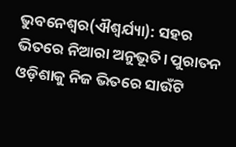ଭୁବନେଶ୍ୱର(ଐଶ୍ୱର୍ଯ୍ୟା): ସହର ଭିତରେ ନିଆରା ଅନୁଭୂତି। ପୁରାତନ ଓଡ଼ିଶାକୁ ନିଜ ଭିତରେ ସାଉଁଟି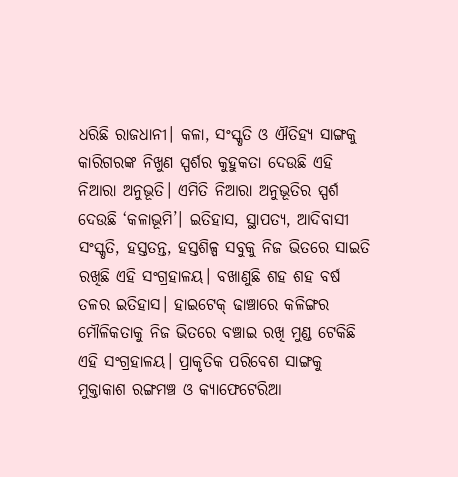ଧରିଛି ରାଜଧାନୀ। କଳା, ସଂସ୍କୃତି ଓ ଐତିହ୍ୟ ସାଙ୍ଗକୁ କାରିଗରଙ୍କ ନିଖୁଣ ସ୍ପର୍ଶର କୁହୁକତା ଦେଉଛି ଏହି ନିଆରା ଅନୁଭୂତି। ଏମିତି ନିଆରା ଅନୁଭୂତିର ସ୍ପର୍ଶ ଦେଉଛି ‘କଳାଭୂମି’। ଇତିହାସ, ସ୍ଥାପତ୍ୟ, ଆଦିବାସୀ ସଂସ୍କୃତି, ହସ୍ତତନ୍ତ, ହସ୍ତଶିଳ୍ପ ସବୁକୁ ନିଜ ଭିତରେ ସାଇତି ରଖିଛି ଏହି ସଂଗ୍ରହାଳୟ। ବଖାଣୁଛି ଶହ ଶହ ବର୍ଷ ତଳର ଇତିହାସ। ହାଇଟେକ୍ ଢାଞ୍ଚାରେ କଳିଙ୍ଗର ମୌଳିକତାକୁ ନିଜ ଭିତରେ ବଞ୍ଚାଇ ରଖି ମୁଣ୍ଡ ଟେକିଛି ଏହି ସଂଗ୍ରହାଳୟ। ପ୍ରାକୃତିକ ପରିବେଶ ସାଙ୍ଗକୁ ମୁକ୍ତାକାଶ ରଙ୍ଗମଞ୍ଚ ଓ କ୍ୟାଫେଟେରିଆ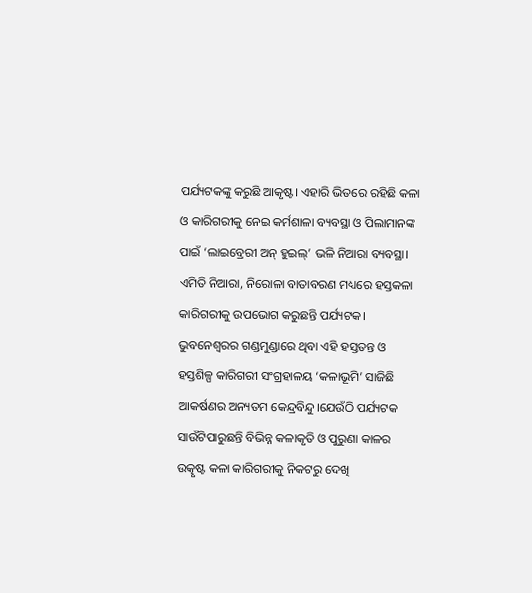ପର୍ଯ୍ୟଟକଙ୍କୁ କରୁଛି ଆକୃଷ୍ଟ। ଏହାରି ଭିତରେ ରହିଛି କଳା ଓ କାରିଗରୀକୁ ନେଇ କର୍ମଶାଳା ବ୍ୟବସ୍ଥା ଓ ପିଲାମାନଙ୍କ ପାଇଁ ‘ଲାଇବ୍ରେରୀ ଅନ୍ ହୁଇଲ୍’ ଭଳି ନିଆରା ବ୍ୟବସ୍ଥା। ଏମିତି ନିଆରା, ନିରୋଳା ବାତାବରଣ ମଧ୍ୟରେ ହସ୍ତକଳା କାରିଗରୀକୁ ଉପଭୋଗ କରୁଛନ୍ତି ପର୍ଯ୍ୟଟକ। ଭୁବନେଶ୍ୱରର ଗଣ୍ଡମୁଣ୍ଡାରେ ଥିବା ଏହି ହସ୍ତତନ୍ତ ଓ ହସ୍ତଶିଳ୍ପ କାରିଗରୀ ସଂଗ୍ରହାଳୟ ‘କଳାଭୂମି’ ସାଜିଛି ଆକର୍ଷଣର ଅନ୍ୟତମ କେନ୍ଦ୍ରବିନ୍ଦୁ।ଯେଉଁଠି ପର୍ଯ୍ୟଟକ ସାଉଁଟିପାରୁଛନ୍ତି ବିଭିନ୍ନ କଳାକୃତି ଓ ପୁରୁଣା କାଳର ଉତ୍କୃଷ୍ଟ କଳା କାରିଗରୀକୁ ନିକଟରୁ ଦେଖି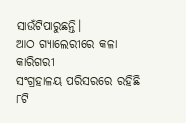ସାଉଁଟିପାରୁଛନ୍ତି।
ଆଠ ଗ୍ୟାଲେରୀରେ କଳା କାରିଗରୀ
ସଂଗ୍ରହାଳୟ ପରିସରରେ ରହିଛି ୮ଟି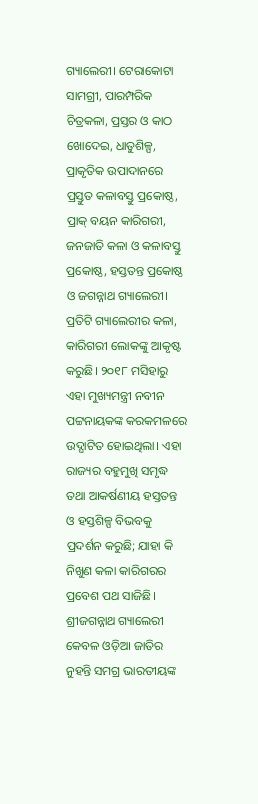ଗ୍ୟାଲେରୀ। ଟେରାକୋଟା ସାମଗ୍ରୀ, ପାରମ୍ପରିକ ଚିତ୍ରକଳା, ପ୍ରସ୍ତର ଓ କାଠ ଖୋଦେଇ, ଧାତୁଶିଳ୍ପ, ପ୍ରାକୃତିକ ଉପାଦାନରେ ପ୍ରସ୍ତୁତ କଳାବସ୍ତୁ ପ୍ରକୋଷ୍ଠ, ପ୍ରାକ୍ ବୟନ କାରିଗରୀ, ଜନଜାତି କଳା ଓ କଳାବସ୍ତୁ ପ୍ରକୋଷ୍ଠ, ହସ୍ତତନ୍ତ ପ୍ରକୋଷ୍ଠ ଓ ଜଗନ୍ନାଥ ଗ୍ୟାଲେରୀ। ପ୍ରତିଟି ଗ୍ୟାଲେରୀର କଳା, କାରିଗରୀ ଲୋକଙ୍କୁ ଆକୃଷ୍ଟ କରୁଛି। ୨୦୧୮ ମସିହାରୁ ଏହା ମୁଖ୍ୟମନ୍ତ୍ରୀ ନବୀନ ପଟ୍ଟନାୟକଙ୍କ କରକମଳରେ ଉଦ୍ଘାଟିତ ହୋଇଥିଲା। ଏହା ରାଜ୍ୟର ବହୁମୁଖି ସମୃଦ୍ଧ ତଥା ଆକର୍ଷଣୀୟ ହସ୍ତତନ୍ତ ଓ ହସ୍ତଶିଳ୍ପ ବିଭବକୁ ପ୍ରଦର୍ଶନ କରୁଛି; ଯାହା କି ନିଖୁଣ କଳା କାରିଗରର ପ୍ରବେଶ ପଥ ସାଜିଛି।
ଶ୍ରୀଜଗନ୍ନାଥ ଗ୍ୟାଲେରୀ
କେବଳ ଓଡ଼ିଆ ଜାତିର ନୁହନ୍ତି ସମଗ୍ର ଭାରତୀୟଙ୍କ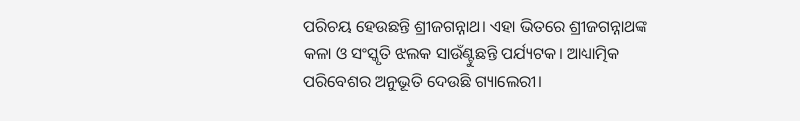ପରିଚୟ ହେଉଛନ୍ତି ଶ୍ରୀଜଗନ୍ନାଥ। ଏହା ଭିତରେ ଶ୍ରୀଜଗନ୍ନାଥଙ୍କ କଳା ଓ ସଂସ୍କୃତି ଝଲକ ସାଉଁଣ୍ଟୁଛନ୍ତି ପର୍ଯ୍ୟଟକ। ଆଧ୍ୟାତ୍ମିକ ପରିବେଶର ଅନୁଭୂତି ଦେଉଛି ଗ୍ୟାଲେରୀ।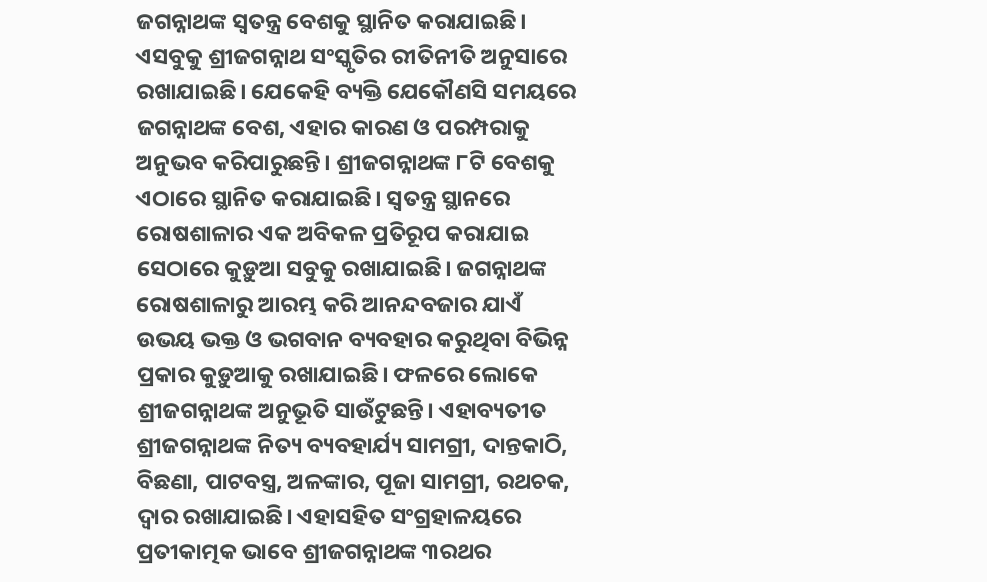ଜଗନ୍ନାଥଙ୍କ ସ୍ୱତନ୍ତ୍ର ବେଶକୁ ସ୍ଥାନିତ କରାଯାଇଛି। ଏସବୁକୁ ଶ୍ରୀଜଗନ୍ନାଥ ସଂସ୍କୃତିର ରୀତିନୀତି ଅନୁସାରେ ରଖାଯାଇଛି। ଯେକେହି ବ୍ୟକ୍ତି ଯେକୌଣସି ସମୟରେ ଜଗନ୍ନାଥଙ୍କ ବେଶ, ଏହାର କାରଣ ଓ ପରମ୍ପରାକୁ ଅନୁଭବ କରିପାରୁଛନ୍ତି। ଶ୍ରୀଜଗନ୍ନାଥଙ୍କ ୮ଟି ବେଶକୁ ଏଠାରେ ସ୍ଥାନିତ କରାଯାଇଛି। ସ୍ୱତନ୍ତ୍ର ସ୍ଥାନରେ ରୋଷଶାଳାର ଏକ ଅବିକଳ ପ୍ରତିରୂପ କରାଯାଇ ସେଠାରେ କୁଡ଼ୁଆ ସବୁକୁ ରଖାଯାଇଛି। ଜଗନ୍ନାଥଙ୍କ ରୋଷଶାଳାରୁ ଆରମ୍ଭ କରି ଆନନ୍ଦବଜାର ଯାଏଁ ଉଭୟ ଭକ୍ତ ଓ ଭଗବାନ ବ୍ୟବହାର କରୁଥିବା ବିଭିନ୍ନ ପ୍ରକାର କୁଡ଼ୁଆକୁ ରଖାଯାଇଛି। ଫଳରେ ଲୋକେ ଶ୍ରୀଜଗନ୍ନାଥଙ୍କ ଅନୁଭୂତି ସାଉଁଟୁଛନ୍ତି। ଏହାବ୍ୟତୀତ ଶ୍ରୀଜଗନ୍ନାଥଙ୍କ ନିତ୍ୟ ବ୍ୟବହାର୍ଯ୍ୟ ସାମଗ୍ରୀ, ଦାନ୍ତକାଠି, ବିଛଣା, ପାଟବସ୍ତ୍ର, ଅଳଙ୍କାର, ପୂଜା ସାମଗ୍ରୀ, ରଥଚକ, ଦ୍ୱାର ରଖାଯାଇଛି। ଏହାସହିତ ସଂଗ୍ରହାଳୟରେ ପ୍ରତୀକାତ୍ମକ ଭାବେ ଶ୍ରୀଜଗନ୍ନାଥଙ୍କ ୩ରଥର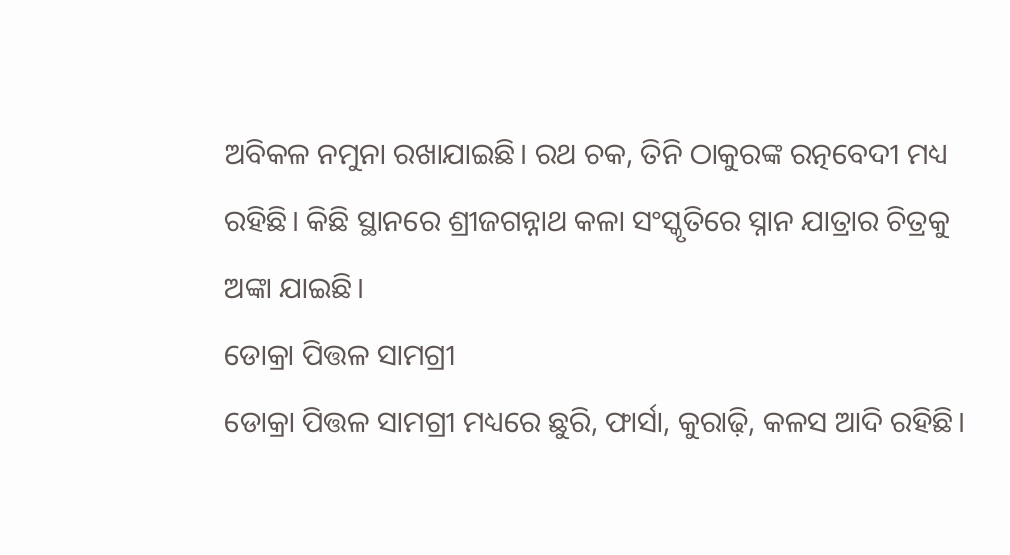ଅବିକଳ ନମୁନା ରଖାଯାଇଛି। ରଥ ଚକ, ତିନି ଠାକୁରଙ୍କ ରତ୍ନବେଦୀ ମଧ୍ୟ ରହିଛି। କିଛି ସ୍ଥାନରେ ଶ୍ରୀଜଗନ୍ନାଥ କଳା ସଂସ୍କୃତିରେ ସ୍ନାନ ଯାତ୍ରାର ଚିତ୍ରକୁ ଅଙ୍କା ଯାଇଛି।
ଡୋକ୍ରା ପିତ୍ତଳ ସାମଗ୍ରୀ
ଡୋକ୍ରା ପିତ୍ତଳ ସାମଗ୍ରୀ ମଧ୍ୟରେ ଛୁରି, ଫାର୍ସା, କୁରାଢ଼ି, କଳସ ଆଦି ରହିଛି।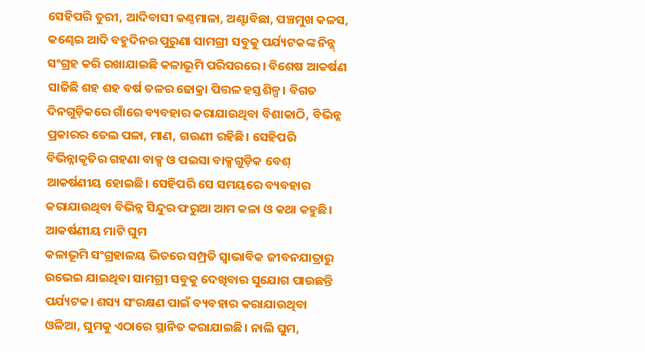ସେହିପରି ତୁରୀ, ଆଦିବାସୀ କଣ୍ଠମାଳା, ଅଣ୍ଟାବିଛା, ପଞ୍ଚମୁଖ କଳସ, କଣ୍ଢେଇ ଆଦି ବହୁଦିନର ପୁରୁଣା ସାମଗ୍ରୀ ସବୁକୁ ପର୍ଯ୍ୟଟକଙ୍କ ନିନ୍ନ୍ ସଂଗ୍ରହ କରି ରଖାଯାଇଛି କଳାଭୂମି ପରିସରରେ। ବିଶେଷ ଆକର୍ଷଣ ସାଜିଛି ଶହ ଶହ ବର୍ଷ ତଳର ଢୋକ୍ରା ପିତ୍ତଳ ହସ୍ତଶିଳ୍ପ। ବିଗତ ଦିନଗୁଡ଼ିକରେ ଗାଁରେ ବ୍ୟବହାର କରାଯାଉଥିବା ବିଶାକାଠି, ବିଭିନ୍ନ ପ୍ରକାରର ତେଲ ପଳା, ମାଣ, ଗଉଣୀ ରହିଛି। ସେହିପରି ବିଭିନ୍ନାକୃତିର ଗହଣା ବାକ୍ସ ଓ ପଇସା ବାକ୍ସଗୁଡ଼ିକ ବେଶ୍ ଆକର୍ଷଣୀୟ ହୋଇଛି। ସେହିପରି ସେ ସମୟରେ ବ୍ୟବହାର କରାଯାଉଥିବା ବିଭିନ୍ନ ସିନ୍ଦୁର ଫରୁଆ ଆମ କଳା ଓ କଥା କହୁଛି।
ଆକର୍ଷଣୀୟ ମାଟି ଘୁମ
କଳାଭୂମି ସଂଗ୍ରହାଳୟ ଭିତରେ ସମ୍ପ୍ରତି ସ୍ୱାଭାବିକ ଜୀବନଯାତ୍ରାରୁ ଉଭେଇ ଯାଇଥିବା ସାମଗ୍ରୀ ସବୁକୁ ଦେଖିବାର ସୁଯୋଗ ପାଉଛନ୍ତି ପର୍ଯ୍ୟଟକ। ଶସ୍ୟ ସଂରକ୍ଷଣ ପାଇଁ ବ୍ୟବହାର କରାଯାଉଥିବା ଓଳିଆ, ଘୁମକୁ ଏଠାରେ ସ୍ଥାନିତ କରାଯାଇଛି। ନାଲି ଘୁମ,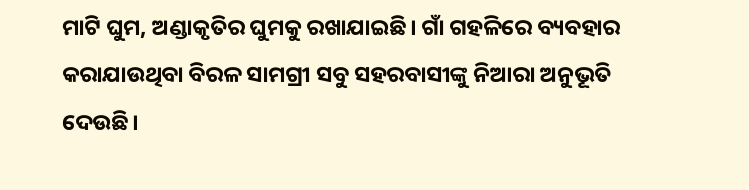ମାଟି ଘୁମ, ଅଣ୍ଡାକୃତିର ଘୁମକୁ ରଖାଯାଇଛି। ଗାଁ ଗହଳିରେ ବ୍ୟବହାର କରାଯାଉଥିବା ବିରଳ ସାମଗ୍ରୀ ସବୁ ସହରବାସୀଙ୍କୁ ନିଆରା ଅନୁଭୂତି ଦେଉଛି।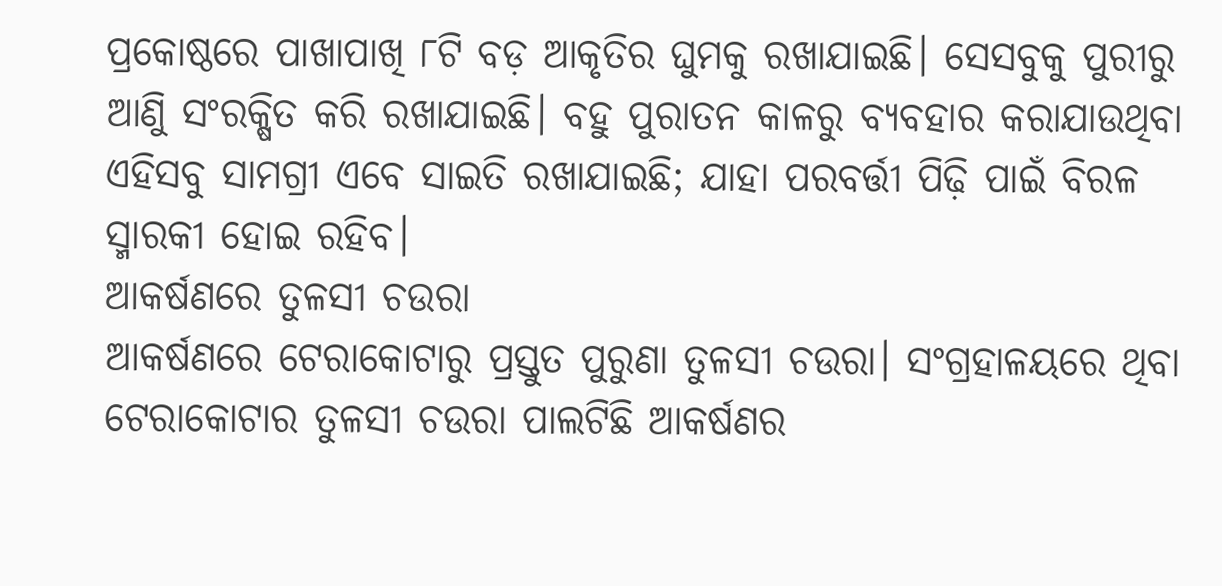ପ୍ରକୋଷ୍ଠରେ ପାଖାପାଖି ୮ଟି ବଡ଼ ଆକୃତିର ଘୁମକୁ ରଖାଯାଇଛି। ସେସବୁକୁ ପୁରୀରୁ ଆଣିୁ ସଂରକ୍ଷିତ କରି ରଖାଯାଇଛି। ବହୁ ପୁରାତନ କାଳରୁ ବ୍ୟବହାର କରାଯାଉଥିବା ଏହିସବୁ ସାମଗ୍ରୀ ଏବେ ସାଇତି ରଖାଯାଇଛି; ଯାହା ପରବର୍ତ୍ତୀ ପିଢ଼ି ପାଇଁ ବିରଳ ସ୍ମାରକୀ ହୋଇ ରହିବ।
ଆକର୍ଷଣରେ ତୁଳସୀ ଚଉରା
ଆକର୍ଷଣରେ ଟେରାକୋଟାରୁ ପ୍ରସ୍ତୁତ ପୁରୁଣା ତୁଳସୀ ଚଉରା। ସଂଗ୍ରହାଳୟରେ ଥିବା ଟେରାକୋଟାର ତୁଳସୀ ଚଉରା ପାଲଟିଛି ଆକର୍ଷଣର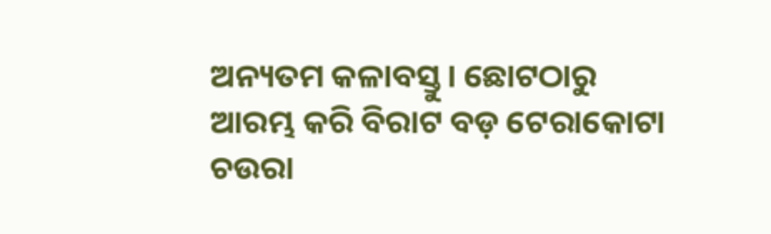ଅନ୍ୟତମ କଳାବସ୍ତୁ। ଛୋଟଠାରୁ ଆରମ୍ଭ କରି ବିରାଟ ବଡ଼ ଟେରାକୋଟା ଚଉରା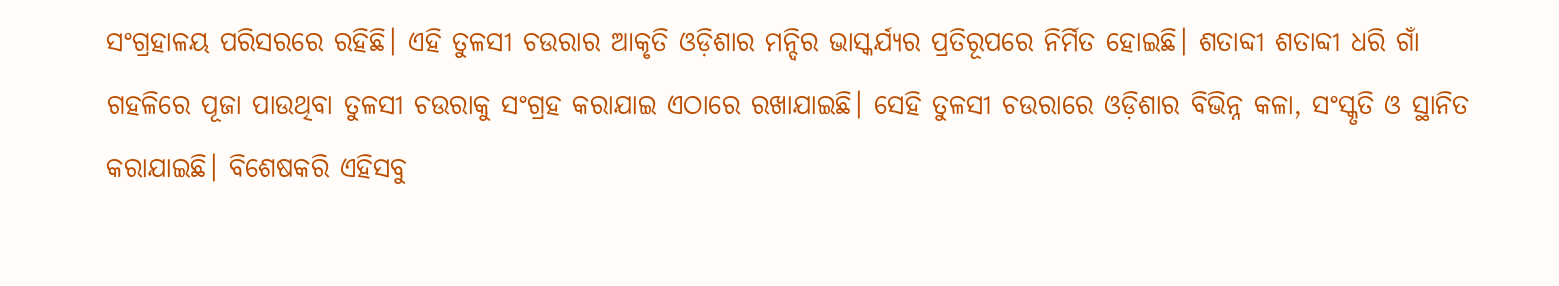ସଂଗ୍ରହାଳୟ ପରିସରରେ ରହିଛି। ଏହି ତୁଳସୀ ଚଉରାର ଆକୃତି ଓଡ଼ିଶାର ମନ୍ଦିର ଭାସ୍କର୍ଯ୍ୟର ପ୍ରତିରୂପରେ ନିର୍ମିତ ହୋଇଛି। ଶତାବ୍ଦୀ ଶତାବ୍ଦୀ ଧରି ଗାଁ ଗହଳିରେ ପୂଜା ପାଉଥିବା ତୁଳସୀ ଚଉରାକୁ ସଂଗ୍ରହ କରାଯାଇ ଏଠାରେ ରଖାଯାଇଛି। ସେହି ତୁଳସୀ ଚଉରାରେ ଓଡ଼ିଶାର ବିଭିନ୍ନ କଳା, ସଂସ୍କୃତି ଓ ସ୍ଥାନିତ କରାଯାଇଛି। ବିଶେଷକରି ଏହିସବୁ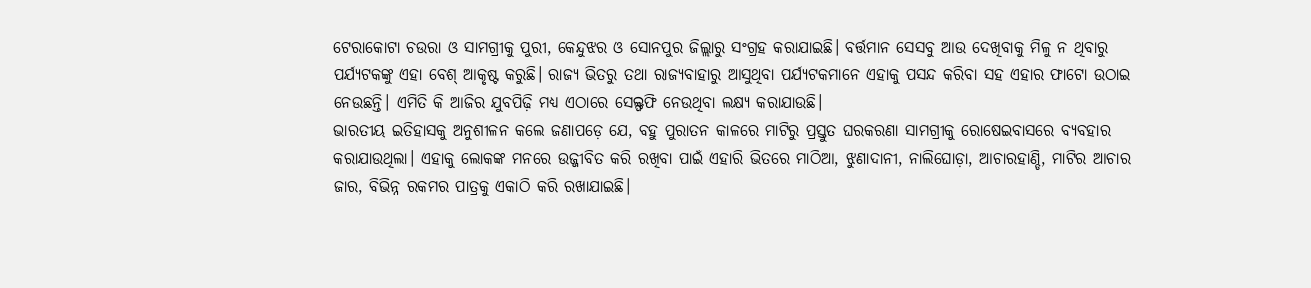ଟେରାକୋଟା ଚଉରା ଓ ସାମଗ୍ରୀକୁ ପୁରୀ, କେନ୍ଦୁଝର ଓ ସୋନପୁର ଜିଲ୍ଲାରୁ ସଂଗ୍ରହ କରାଯାଇଛି। ବର୍ତ୍ତମାନ ସେସବୁ ଆଉ ଦେଖିବାକୁ ମିଳୁ ନ ଥିବାରୁ ପର୍ଯ୍ୟଟକଙ୍କୁ ଏହା ବେଶ୍ ଆକୃଷ୍ଟ କରୁଛି। ରାଜ୍ୟ ଭିତରୁ ତଥା ରାଜ୍ୟବାହାରୁ ଆସୁଥିବା ପର୍ଯ୍ୟଟକମାନେ ଏହାକୁ ପସନ୍ଦ କରିବା ସହ ଏହାର ଫାଟୋ ଉଠାଇ ନେଉଛନ୍ତି। ଏମିତି କି ଆଜିର ଯୁବପିଢ଼ି ମଧ୍ୟ ଏଠାରେ ସେଲ୍ଫଫି ନେଉଥିବା ଲକ୍ଷ୍ୟ କରାଯାଉଛି।
ଭାରତୀୟ ଇତିହାସକୁ ଅନୁଶୀଳନ କଲେ ଜଣାପଡ଼େ ଯେ, ବହୁ ପୁରାତନ କାଳରେ ମାଟିରୁ ପ୍ରସ୍ତୁତ ଘରକରଣା ସାମଗ୍ରୀକୁ ରୋଷେଇବାସରେ ବ୍ୟବହାର କରାଯାଉଥିଲା। ଏହାକୁ ଲୋକଙ୍କ ମନରେ ଉଜ୍ଜୀବିତ କରି ରଖିବା ପାଇଁ ଏହାରି ଭିତରେ ମାଠିଆ, ଝୁଣାଦାନୀ, ନାଲିଘୋଡ଼ା, ଆଚାରହାଣ୍ଡି, ମାଟିର ଆଚାର ଜାର, ବିଭିନ୍ନ ରକମର ପାତ୍ରକୁ ଏକାଠି କରି ରଖାଯାଇଛି।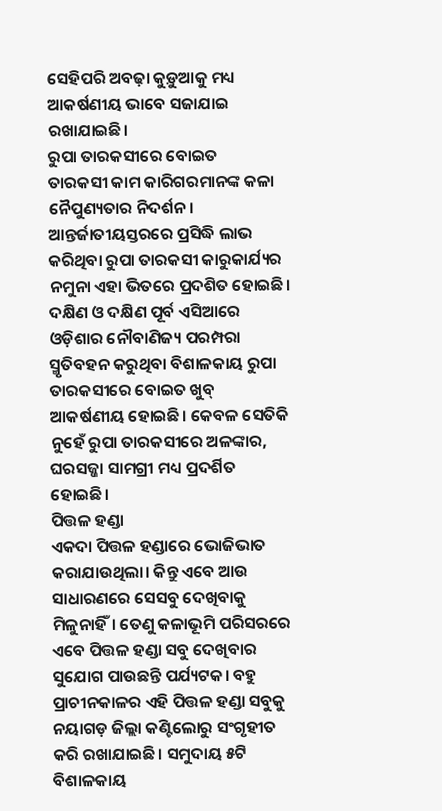ସେହିପରି ଅବଢ଼ା କୁଡ଼ୁଆକୁ ମଧ୍ୟ ଆକର୍ଷଣୀୟ ଭାବେ ସଜାଯାଇ ରଖାଯାଇଛି।
ରୁପା ତାରକସୀରେ ବୋଇତ
ତାରକସୀ କାମ କାରିଗରମାନଙ୍କ କଳା ନୈପୁଣ୍ୟତାର ନିଦର୍ଶନ। ଆନ୍ତର୍ଜାତୀୟସ୍ତରରେ ପ୍ରସିଦ୍ଧି ଲାଭ କରିଥିବା ରୁପା ତାରକସୀ କାରୁକାର୍ଯ୍ୟର ନମୁନା ଏହା ଭିତରେ ପ୍ରଦଶିତ ହୋଇଛି। ଦକ୍ଷିଣ ଓ ଦକ୍ଷିଣ ପୂର୍ବ ଏସିଆରେ ଓଡ଼ିଶାର ନୌବାଣିଜ୍ୟ ପରମ୍ପରା ସ୍ମୃତିବହନ କରୁଥିବା ବିଶାଳକାୟ ରୁପା ତାରକସୀରେ ବୋଇତ ଖୁବ୍ ଆକର୍ଷଣୀୟ ହୋଇଛି। କେବଳ ସେତିକି ନୁହେଁ ରୁପା ତାରକସୀରେ ଅଳଙ୍କାର, ଘରସଜ୍ଜା ସାମଗ୍ରୀ ମଧ୍ୟ ପ୍ରଦର୍ଶିତ ହୋଇଛି।
ପିତ୍ତଳ ହଣ୍ଡା
ଏକଦା ପିତ୍ତଳ ହଣ୍ଡାରେ ଭୋଜିଭାତ କରାଯାଉଥିଲା। କିନ୍ତୁ ଏବେ ଆଉ ସାଧାରଣରେ ସେସବୁ ଦେଖିବାକୁ ମିଳୁନାହିଁ। ତେଣୁ କଳାଭୂମି ପରିସରରେ ଏବେ ପିତ୍ତଳ ହଣ୍ଡା ସବୁ ଦେଖିବାର ସୁଯୋଗ ପାଉଛନ୍ତି ପର୍ଯ୍ୟଟକ। ବହୁ ପ୍ରାଚୀନକାଳର ଏହି ପିତ୍ତଳ ହଣ୍ଡା ସବୁକୁ ନୟାଗଡ଼ ଜିଲ୍ଲା କଣ୍ଟିଲୋରୁ ସଂଗୃହୀତ କରି ରଖାଯାଇଛି। ସମୁଦାୟ ୫ଟି ବିଶାଳକାୟ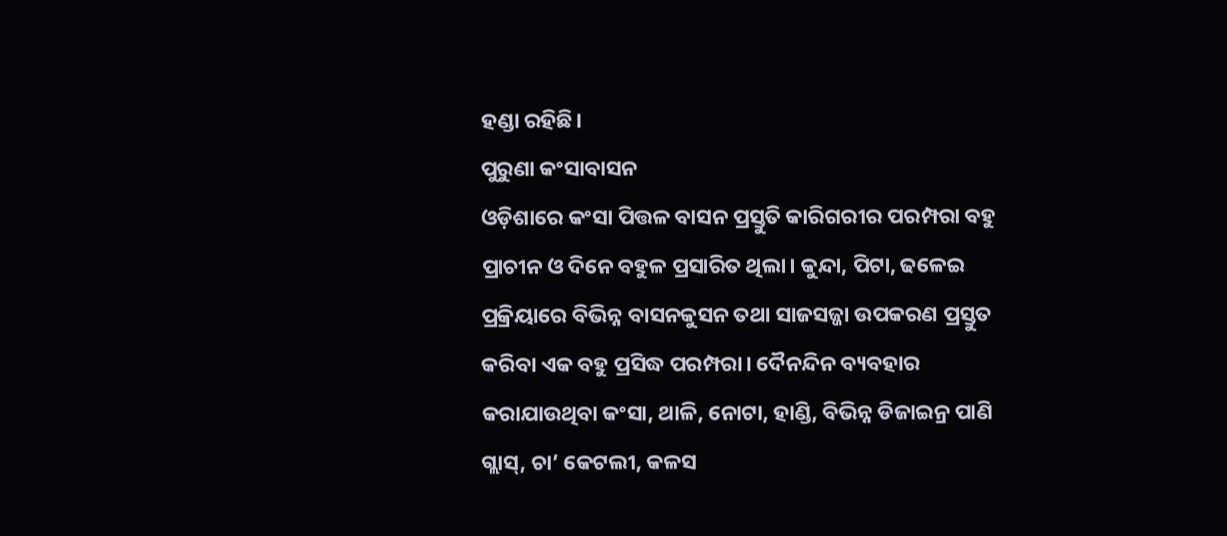ହଣ୍ଡା ରହିଛି।
ପୁରୁଣା କଂସାବାସନ
ଓଡ଼ିଶାରେ କଂସା ପିତ୍ତଳ ବାସନ ପ୍ରସ୍ତୁତି କାରିଗରୀର ପରମ୍ପରା ବହୁ ପ୍ରାଚୀନ ଓ ଦିନେ ବହୁଳ ପ୍ରସାରିତ ଥିଲା। କୁନ୍ଦା, ପିଟା, ଢଳେଇ ପ୍ରକ୍ରିୟାରେ ବିଭିନ୍ନ ବାସନକୁସନ ତଥା ସାଜସଜ୍ଜା ଉପକରଣ ପ୍ରସ୍ତୁତ କରିବା ଏକ ବହୁ ପ୍ରସିଦ୍ଧ ପରମ୍ପରା। ଦୈନନ୍ଦିନ ବ୍ୟବହାର କରାଯାଉଥିବା କଂସା, ଥାଳି, ନୋଟା, ହାଣ୍ଡି, ବିଭିନ୍ନ ଡିଜାଇନ୍ର ପାଣି ଗ୍ଲାସ୍, ଚା’ କେଟଲୀ, କଳସ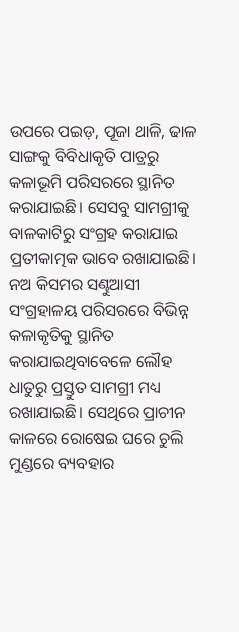ଉପରେ ପଇଡ଼, ପୂଜା ଥାଳି, ଢାଳ ସାଙ୍ଗକୁ ବିବିଧାକୃତି ପାତ୍ରରୁ କଳାଭୂମି ପରିସରରେ ସ୍ଥାନିତ କରାଯାଇଛି। ସେସବୁ ସାମଗ୍ରୀକୁ ବାଳକାଟିରୁ ସଂଗ୍ରହ କରାଯାଇ ପ୍ରତୀକାତ୍ମକ ଭାବେ ରଖାଯାଇଛି।
ନଅ କିସମର ସଣ୍ଢୁଆସୀ
ସଂଗ୍ରହାଳୟ ପରିସରରେ ବିଭିନ୍ନ କଳାକୃତିକୁ ସ୍ଥାନିତ କରାଯାଇଥିବାବେଳେ ଲୌହ ଧାତୁରୁ ପ୍ରସ୍ତୁତ ସାମଗ୍ରୀ ମଧ୍ୟ ରଖାଯାଇଛି। ସେଥିରେ ପ୍ରାଚୀନ କାଳରେ ରୋଷେଇ ଘରେ ଚୁଲି ମୁଣ୍ଡରେ ବ୍ୟବହାର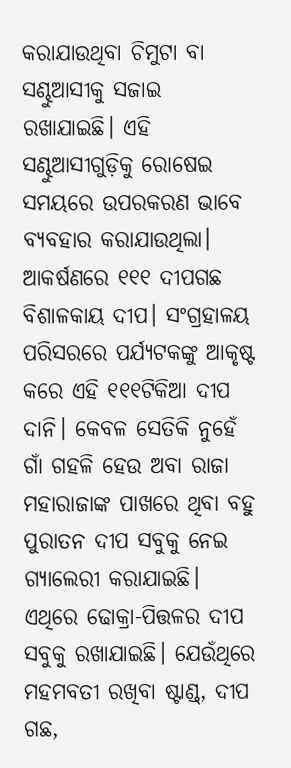କରାଯାଉଥିବା ଚିମୁଟା ବା ସଣ୍ଢୁଆସୀକୁ ସଜାଇ ରଖାଯାଇଛି। ଏହି ସଣ୍ଢୁଆସୀଗୁଡ଼ିକୁ ରୋଷେଇ ସମୟରେ ଉପରକରଣ ଭାବେ ବ୍ୟବହାର କରାଯାଉଥିଲା।
ଆକର୍ଷଣରେ ୧୧୧ ଦୀପଗଛ
ବିଶାଳକାୟ ଦୀପ। ସଂଗ୍ରହାଳୟ ପରିସରରେ ପର୍ଯ୍ୟଟକଙ୍କୁ ଆକୃଷ୍ଟ କରେ ଏହି ୧୧୧ଟିକିଆ ଦୀପ ଦାନି। କେବଳ ସେତିକି ନୁହେଁ ଗାଁ ଗହଳି ହେଉ ଅବା ରାଜା ମହାରାଜାଙ୍କ ପାଖରେ ଥିବା ବହୁ ପୁରାତନ ଦୀପ ସବୁକୁ ନେଇ ଗ୍ୟାଲେରୀ କରାଯାଇଛି। ଏଥିରେ ଢୋକ୍ରା-ପିତ୍ତଳର ଦୀପ ସବୁକୁ ରଖାଯାଇଛି। ଯେଉଁଥିରେ ମହମବତୀ ରଖିବା ଷ୍ଟାଣ୍ଡ୍, ଦୀପ ଗଛ,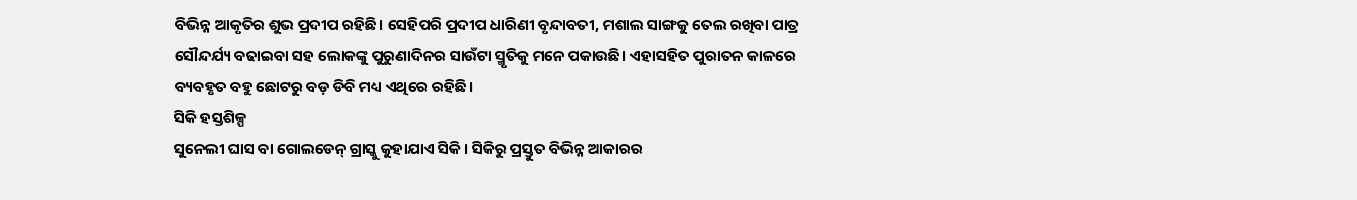ବିଭିନ୍ନ ଆକୃତିର ଶୁଭ ପ୍ରଦୀପ ରହିଛି। ସେହିପରି ପ୍ରଦୀପ ଧାରିଣୀ ବୃନ୍ଦାବତୀ, ମଶାଲ ସାଙ୍ଗକୁ ତେଲ ରଖିବା ପାତ୍ର ସୌନ୍ଦର୍ଯ୍ୟ ବଢାଇବା ସହ ଲୋକଙ୍କୁ ପୁରୁଣାଦିନର ସାଉଁଟା ସ୍ମୃତିକୁ ମନେ ପକାଉଛି। ଏହାସହିତ ପୁରାତନ କାଳରେ ବ୍ୟବହୃତ ବହୁ ଛୋଟରୁ ବଡ଼ ଡିବି ମଧ୍ୟ ଏଥିରେ ରହିଛି।
ସିକି ହସ୍ତଶିଳ୍ପ
ସୁନେଲୀ ଘାସ ବା ଗୋଲଡେନ୍ ଗ୍ରାସ୍କୁ କୁହାଯାଏ ସିକି। ସିକିରୁ ପ୍ରସ୍ତୁତ ବିଭିନ୍ନ ଆକାରର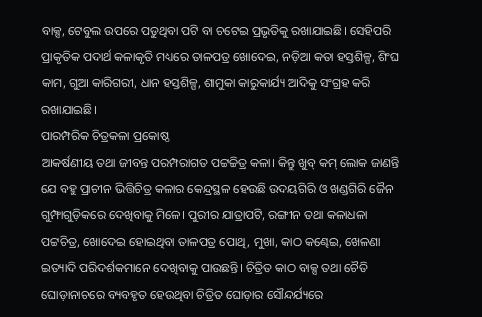ବାକ୍ସ, ଟେବୁଲ ଉପରେ ପଡୁଥିବା ପଟି ବା ଚଟେଇ ପ୍ରଭୃତିକୁ ରଖାଯାଇଛି। ସେହିପରି ପ୍ରାକୃତିକ ପଦାର୍ଥ କଳାକୃତି ମଧ୍ୟରେ ତାଳପତ୍ର ଖୋଦେଇ, ନଡ଼ିଆ କତା ହସ୍ତଶିଳ୍ପ, ଶିଂଘ କାମ, ଗୁଆ କାରିଗରୀ, ଧାନ ହସ୍ତଶିଳ୍ପ, ଶାମୁକା କାରୁକାର୍ଯ୍ୟ ଆଦିକୁ ସଂଗ୍ରହ କରି ରଖାଯାଇଛି।
ପାରମ୍ପରିକ ଚିତ୍ରକଳା ପ୍ରକୋଷ୍ଠ
ଆକର୍ଷଣୀୟ ତଥା ଜୀବନ୍ତ ପରମ୍ପରାଗତ ପଟ୍ଟଚ୍ଚିତ୍ର କଳା। କିନ୍ତୁ ଖୁବ୍ କମ୍ ଲୋକ ଜାଣନ୍ତି ଯେ ବହୁ ପ୍ରାଚୀନ ଭିତ୍ତିଚିତ୍ର କଳାର କେନ୍ଦ୍ରସ୍ଥଳ ହେଉଛି ଉଦୟଗିରି ଓ ଖଣ୍ଡଗିରି ଜୈନ ଗୁମ୍ଫାଗୁଡ଼ିକରେ ଦେଖିବାକୁ ମିଳେ। ପୁରୀର ଯାତ୍ରାପଟି, ରଙ୍ଗୀନ ତଥା କଳାଧଳା ପଟ୍ଟଚିତ୍ର, ଖୋଦେଇ ହୋଇଥିବା ତାଳପତ୍ର ପୋଥି, ମୁଖା, କାଠ କଣ୍ଢେଇ, ଖେଳଣା ଇତ୍ୟାଦି ପରିଦର୍ଶକମାନେ ଦେଖିବାକୁ ପାଉଛନ୍ତି। ଚିତ୍ରିତ କାଠ ବାକ୍ସ ତଥା ଚୈତି ଘୋଡ଼ାନାଚରେ ବ୍ୟବହୃତ ହେଉଥିବା ଚିତ୍ରିତ ଘୋଡ଼ାର ସୌନ୍ଦର୍ଯ୍ୟରେ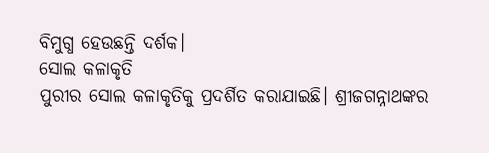ବିମୁଗ୍ଧ ହେଉଛନ୍ତି ଦର୍ଶକ।
ସୋଲ କଳାକୃତି
ପୁରୀର ସୋଲ କଳାକୃତିକୁ ପ୍ରଦର୍ଶିତ କରାଯାଇଛି। ଶ୍ରୀଜଗନ୍ନାଥଙ୍କର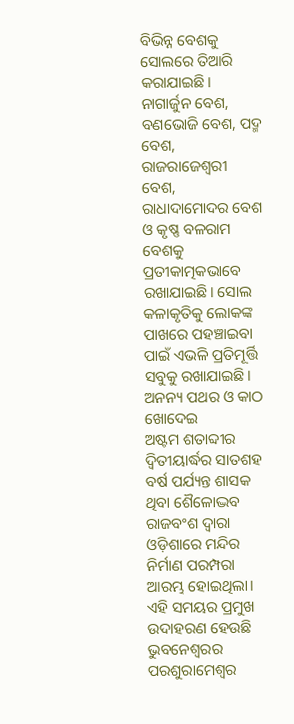ବିଭିନ୍ନ ବେଶକୁ ସୋଲରେ ତିଆରି କରାଯାଇଛି। ନାଗାର୍ଜୁନ ବେଶ, ବଣଭୋଜି ବେଶ, ପଦ୍ମ ବେଶ, ରାଜରାଜେଶ୍ୱରୀ ବେଶ, ରାଧାଦାମୋଦର ବେଶ ଓ କୃଷ୍ଣ ବଳରାମ ବେଶକୁ ପ୍ରତୀକାତ୍ମକଭାବେ ରଖାଯାଇଛି। ସୋଲ କଳାକୃତିକୁ ଲୋକଙ୍କ ପାଖରେ ପହଞ୍ଚାଇବା ପାଇଁ ଏଭଳି ପ୍ରତିମୂର୍ତ୍ତି ସବୁକୁ ରଖାଯାଇଛି।
ଅନନ୍ୟ ପଥର ଓ କାଠ ଖୋଦେଇ
ଅଷ୍ଟମ ଶତାବ୍ଦୀର ଦ୍ୱିତୀୟାର୍ଦ୍ଧର ସାତଶହ ବର୍ଷ ପର୍ଯ୍ୟନ୍ତ ଶାସକ ଥିବା ଶୈଳୋଦ୍ଭବ ରାଜବଂଶ ଦ୍ୱାରା ଓଡ଼ିଶାରେ ମନ୍ଦିର ନିର୍ମାଣ ପରମ୍ପରା ଆରମ୍ଭ ହୋଇଥିଲା। ଏହି ସମୟର ପ୍ରମୁଖ ଉଦାହରଣ ହେଉଛି ଭୁବନେଶ୍ୱରର ପରଶୁରାମେଶ୍ୱର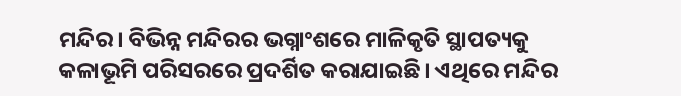ମନ୍ଦିର। ବିଭିନ୍ନ ମନ୍ଦିରର ଭଗ୍ନାଂଶରେ ମାଳିକୃତି ସ୍ଥାପତ୍ୟକୁ କଳାଭୂମି ପରିସରରେ ପ୍ରଦର୍ଶିତ କରାଯାଇଛି। ଏଥିରେ ମନ୍ଦିର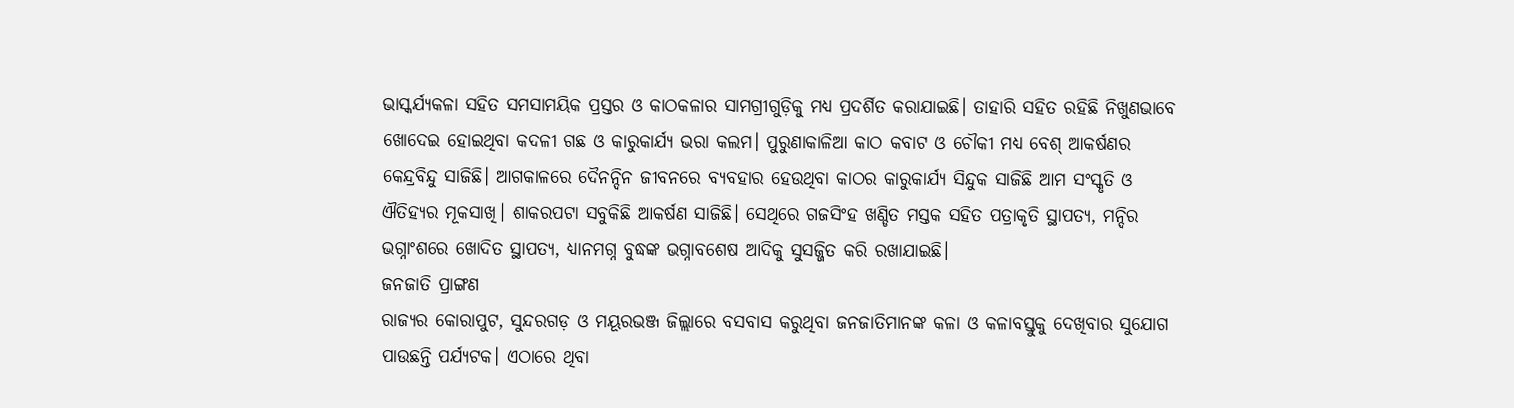ଭାସ୍କର୍ଯ୍ୟକଳା ସହିତ ସମସାମୟିକ ପ୍ରସ୍ତର ଓ କାଠକଳାର ସାମଗ୍ରୀଗୁଡ଼ିକୁ ମଧ୍ୟ ପ୍ରଦର୍ଶିତ କରାଯାଇଛି। ତାହାରି ସହିତ ରହିଛି ନିଖୁଣଭାବେ ଖୋଦେଇ ହୋଇଥିବା କଦଳୀ ଗଛ ଓ କାରୁକାର୍ଯ୍ୟ ଭରା କଲମ। ପୁରୁଣାକାଳିଆ କାଠ କବାଟ ଓ ଚୌକୀ ମଧ୍ୟ ବେଶ୍ ଆକର୍ଷଣର କେନ୍ଦ୍ରବିନ୍ଦୁ ସାଜିଛି। ଆଗକାଳରେ ଦୈନନ୍ଦିନ ଜୀବନରେ ବ୍ୟବହାର ହେଉଥିବା କାଠର କାରୁକାର୍ଯ୍ୟ ସିନ୍ଦୁକ ସାଜିଛି ଆମ ସଂସ୍କୃତି ଓ ଐତିହ୍ୟର ମୂକସାଖି। ଶାକରପଟା ସବୁକିଛି ଆକର୍ଷଣ ସାଜିଛି। ସେଥିରେ ଗଜସିଂହ ଖଣ୍ଡିତ ମସ୍ତକ ସହିତ ପତ୍ରାକୃତି ସ୍ଥାପତ୍ୟ, ମନ୍ଦିର ଭଗ୍ନାଂଶରେ ଖୋଦିତ ସ୍ଥାପତ୍ୟ, ଧ୍ୟାନମଗ୍ନ ବୁଦ୍ଧଙ୍କ ଭଗ୍ନାବଶେଷ ଆଦିକୁ ସୁସଜ୍ଜିତ କରି ରଖାଯାଇଛି।
ଜନଜାତି ପ୍ରାଙ୍ଗଣ
ରାଜ୍ୟର କୋରାପୁଟ, ସୁନ୍ଦରଗଡ଼ ଓ ମୟୂରଭଞ୍ଜ ଜିଲ୍ଲାରେ ବସବାସ କରୁଥିବା ଜନଜାତିମାନଙ୍କ କଳା ଓ କଳାବସ୍ତୁକୁ ଦେଖିବାର ସୁଯୋଗ ପାଉଛନ୍ତି ପର୍ଯ୍ୟଟକ। ଏଠାରେ ଥିବା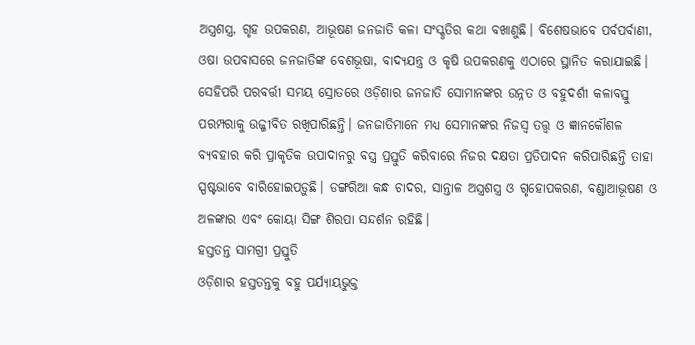ଅସ୍ତ୍ରଶସ୍ତ୍ର, ଗୃହ ଉପକରଣ, ଆଭୂଷଣ ଜନଜାତି କଳା ସଂସ୍କୃତିର କଥା ବଖାଣୁଛି। ବିଶେଷଭାବେ ପର୍ବପର୍ବାଣୀ, ଓଷା ଉପବାସରେ ଜନଜାତିଙ୍କ ବେଶଭୂଷା, ବାଦ୍ୟଯନ୍ତ୍ର ଓ କୃଷି ଉପକରଣକୁ ଏଠାରେ ସ୍ଥାନିତ କରାଯାଇଛି। ସେହିପରି ପରବର୍ତ୍ତୀ ସମୟ ସ୍ରୋତରେ ଓଡ଼ିଶାର ଜନଜାତି ସୋମାନଙ୍କର ଉନ୍ନତ ଓ ବହୁଦର୍ଶୀ କଳାବସ୍ତୁ ପରମ୍ପରାକୁ ଉଜ୍ଜୀବିତ ରଖିପାରିଛନ୍ତି। ଜନଜାତିମାନେ ମଧ୍ୟ ସେମାନଙ୍କର ନିଜସ୍ୱ ତତ୍ତ୍ୱ ଓ ଜ୍ଞାନକୌଶଳ ବ୍ୟବହାର କରି ପ୍ରାକୃତିକ ଉପାଦାନରୁ ବସ୍ତ୍ର ପ୍ରସ୍ତୁତି କରିବାରେ ନିଜର ଦକ୍ଷତା ପ୍ରତିପାଦନ କରିପାରିଛନ୍ତି ତାହା ସ୍ପଷ୍ଟଭାବେ ବାରିହୋଇପଡ଼ୁଛି। ଡଙ୍ଗରିଆ କନ୍ଧ ଚାଦର, ସାନ୍ତାଳ ଅସ୍ତ୍ରଶସ୍ତ୍ର ଓ ଗୃହୋପକରଣ, ବଣ୍ଡାଆଭୂଷଣ ଓ ଅଳଙ୍କାର ଏବଂ କୋୟା ସିଙ୍ଗ ଶିରପା ସନ୍ଦର୍ଶନ ରହିଛି।
ହସ୍ତତନ୍ତ ସାମଗ୍ରୀ ପ୍ରସ୍ତୁତି
ଓଡ଼ିଶାର ହସ୍ତତନ୍ତକୁ ବହୁ ପର୍ଯ୍ୟାୟଭୁକ୍ତ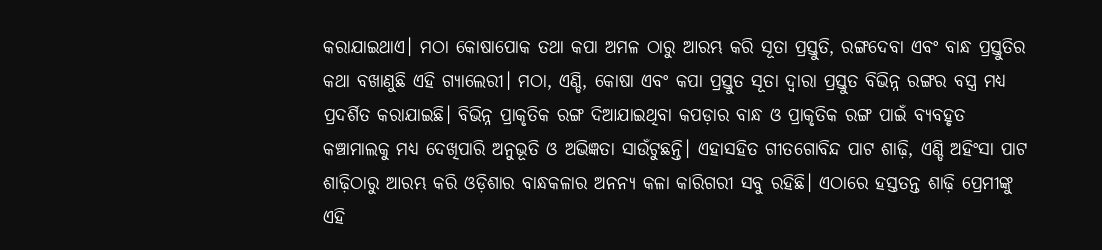କରାଯାଇଥାଏ। ମଠା କୋଷାପୋକ ତଥା କପା ଅମଳ ଠାରୁ ଆରମ୍ଭ କରି ସୂତା ପ୍ରସ୍ତୁତି, ରଙ୍ଗଦେବା ଏବଂ ବାନ୍ଧ ପ୍ରସ୍ତୁତିର କଥା ବଖାଣୁଛି ଏହି ଗ୍ୟାଲେରୀ। ମଠା, ଏଣ୍ଡି, କୋଷା ଏବଂ କପା ପ୍ରସ୍ତୁତ ସୂତା ଦ୍ୱାରା ପ୍ରସ୍ତୁତ ବିଭିନ୍ନ ରଙ୍ଗର ବସ୍ତ୍ର ମଧ୍ୟ ପ୍ରଦର୍ଶିତ କରାଯାଇଛି। ବିଭିନ୍ନ ପ୍ରାକୃତିକ ରଙ୍ଗ ଦିଆଯାଇଥିବା କପଡ଼ାର ବାନ୍ଧ ଓ ପ୍ରାକୃତିକ ରଙ୍ଗ ପାଇଁ ବ୍ୟବହୃତ କଞ୍ଚାମାଲକୁ ମଧ୍ୟ ଦେଖିପାରି ଅନୁଭୂତି ଓ ଅଭିଜ୍ଞତା ସାଉଁଟୁଛନ୍ତି। ଏହାସହିତ ଗୀତଗୋବିନ୍ଦ ପାଟ ଶାଢ଼ି, ଏଣ୍ଡି ଅହିଂସା ପାଟ ଶାଢ଼ିଠାରୁ ଆରମ୍ଭ କରି ଓଡ଼ିଶାର ବାନ୍ଧକଳାର ଅନନ୍ୟ କଳା କାରିଗରୀ ସବୁ ରହିଛି। ଏଠାରେ ହସ୍ତତନ୍ତ ଶାଢ଼ି ପ୍ରେମୀଙ୍କୁ ଏହି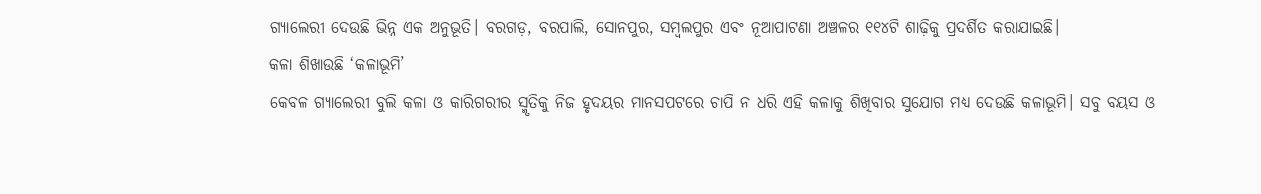ଗ୍ୟାଲେରୀ ଦେଉଛି ଭିନ୍ନ ଏକ ଅନୁଭୂତି। ବରଗଡ଼, ବରପାଲି, ସୋନପୁର, ସମ୍ବଲପୁର ଏବଂ ନୂଆପାଟଣା ଅଞ୍ଚଳର ୧୧୪ଟି ଶାଢ଼ିକୁ ପ୍ରଦର୍ଶିତ କରାଯାଇଛି।
କଳା ଶିଖାଉଛି ‘କଳାଭୂମି’
କେବଳ ଗ୍ୟାଲେରୀ ବୁଲି କଳା ଓ କାରିଗରୀର ସ୍ମୃତିକୁ ନିଜ ହୃଦୟର ମାନସପଟରେ ଚାପି ନ ଧରି ଏହି କଳାକୁ ଶିଖିବାର ସୁଯୋଗ ମଧ୍ୟ ଦେଉଛି କଳାଭୂମି। ସବୁ ବୟସ ଓ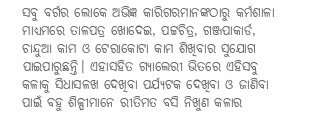ସବୁ ବର୍ଗର ଲୋକେ ଅଭିଜ୍ଞ କାରିଗରମାନଙ୍କଠାରୁ କର୍ମଶାଳା ମାଧ୍ୟମରେ ତାଳପତ୍ର ଖୋଦେଇ, ପଟ୍ଟଚିତ୍ର, ଗଞ୍ଜପାକାର୍ଡ, ଚାନ୍ଦୁଆ କାମ ଓ ଟେରାକୋଟା କାମ ଶିଖିବାର ସୁଯୋଗ ପାଇପାରୁଛନ୍ତି। ଏହାସହିତ ଗ୍ୟାଲେରୀ ଭିତରେ ଏହିସବୁ କଳାକୁ ସିଧାସଳଖ ଦେଖିବା ପର୍ଯ୍ୟଟକ ଦେଖିବା ଓ ଜାଣିବା ପାଇଁ ବହୁ ଶିଳ୍ପୀମାନେ ରୀତିମତ ବସି ନିଖୁଣ କଳାର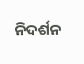ନିଦର୍ଶନ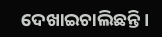ଦେଖାଇଚାଲିଛନ୍ତି।